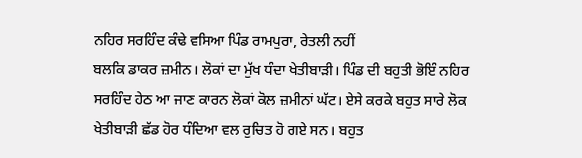ਨਹਿਰ ਸਰਹਿੰਦ ਕੰਢੇ ਵਸਿਆ ਪਿੰਡ ਰਾਮਪੁਰਾ, ਰੇਤਲੀ ਨਹੀਂ
ਬਲਕਿ ਡਾਕਰ ਜ਼ਮੀਨ। ਲੋਕਾਂ ਦਾ ਮੁੱਖ ਧੰਦਾ ਖੇਤੀਬਾੜੀ। ਪਿੰਡ ਦੀ ਬਹੁਤੀ ਭੋਇੰ ਨਹਿਰ
ਸਰਹਿੰਦ ਹੇਠ ਆ ਜਾਣ ਕਾਰਨ ਲੋਕਾਂ ਕੋਲ ਜ਼ਮੀਨਾਂ ਘੱਟ। ਏਸੇ ਕਰਕੇ ਬਹੁਤ ਸਾਰੇ ਲੋਕ
ਖੇਤੀਬਾੜੀ ਛੱਡ ਹੋਰ ਧੰਦਿਆ ਵਲ ਰੁਚਿਤ ਹੋ ਗਏ ਸਨ। ਬਹੁਤ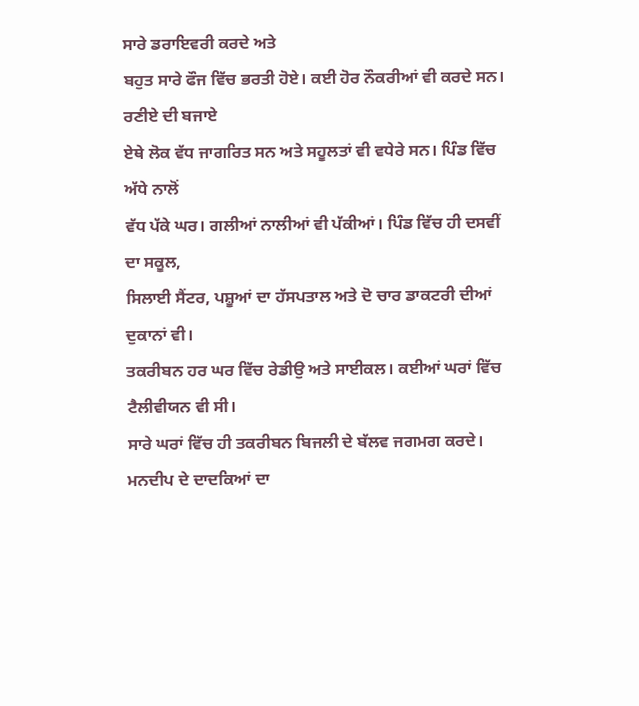ਸਾਰੇ ਡਰਾਇਵਰੀ ਕਰਦੇ ਅਤੇ
ਬਹੁਤ ਸਾਰੇ ਫੌਜ ਵਿੱਚ ਭਰਤੀ ਹੋਏ। ਕਈ ਹੋਰ ਨੌਕਰੀਆਂ ਵੀ ਕਰਦੇ ਸਨ। ਰਣੀਏ ਦੀ ਬਜਾਏ
ਏਥੇ ਲੋਕ ਵੱਧ ਜਾਗਰਿਤ ਸਨ ਅਤੇ ਸਹੂਲਤਾਂ ਵੀ ਵਧੇਰੇ ਸਨ। ਪਿੰਡ ਵਿੱਚ ਅੱਧੇ ਨਾਲੋਂ
ਵੱਧ ਪੱਕੇ ਘਰ। ਗਲੀਆਂ ਨਾਲੀਆਂ ਵੀ ਪੱਕੀਆਂ। ਪਿੰਡ ਵਿੱਚ ਹੀ ਦਸਵੀਂ ਦਾ ਸਕੂਲ,
ਸਿਲਾਈ ਸੈਂਟਰ, ਪਸ਼ੂਆਂ ਦਾ ਹੱਸਪਤਾਲ ਅਤੇ ਦੋ ਚਾਰ ਡਾਕਟਰੀ ਦੀਆਂ ਦੁਕਾਨਾਂ ਵੀ।
ਤਕਰੀਬਨ ਹਰ ਘਰ ਵਿੱਚ ਰੇਡੀਉ ਅਤੇ ਸਾਈਕਲ। ਕਈਆਂ ਘਰਾਂ ਵਿੱਚ ਟੈਲੀਵੀਯਨ ਵੀ ਸੀ।
ਸਾਰੇ ਘਰਾਂ ਵਿੱਚ ਹੀ ਤਕਰੀਬਨ ਬਿਜਲੀ ਦੇ ਬੱਲਵ ਜਗਮਗ ਕਰਦੇ।
ਮਨਦੀਪ ਦੇ ਦਾਦਕਿਆਂ ਦਾ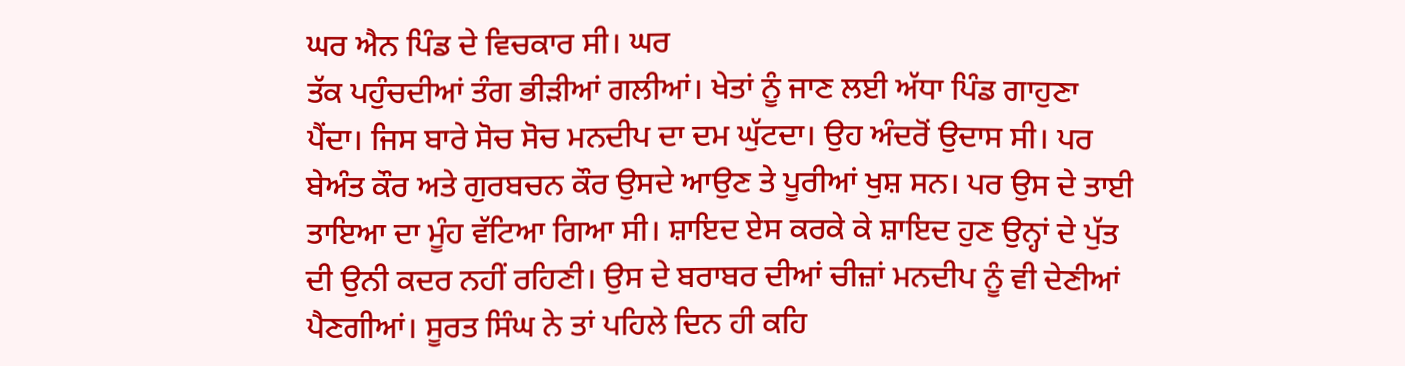ਘਰ ਐਨ ਪਿੰਡ ਦੇ ਵਿਚਕਾਰ ਸੀ। ਘਰ
ਤੱਕ ਪਹੁੰਚਦੀਆਂ ਤੰਗ ਭੀੜੀਆਂ ਗਲੀਆਂ। ਖੇਤਾਂ ਨੂੰ ਜਾਣ ਲਈ ਅੱਧਾ ਪਿੰਡ ਗਾਹੁਣਾ
ਪੈਂਦਾ। ਜਿਸ ਬਾਰੇ ਸੋਚ ਸੋਚ ਮਨਦੀਪ ਦਾ ਦਮ ਘੁੱਟਦਾ। ਉਹ ਅੰਦਰੋਂ ਉਦਾਸ ਸੀ। ਪਰ
ਬੇਅੰਤ ਕੌਰ ਅਤੇ ਗੁਰਬਚਨ ਕੌਰ ਉਸਦੇ ਆਉਣ ਤੇ ਪੂਰੀਆਂ ਖੁਸ਼ ਸਨ। ਪਰ ਉਸ ਦੇ ਤਾਈ
ਤਾਇਆ ਦਾ ਮੂੰਹ ਵੱਟਿਆ ਗਿਆ ਸੀ। ਸ਼ਾਇਦ ਏਸ ਕਰਕੇ ਕੇ ਸ਼ਾਇਦ ਹੁਣ ਉਨ੍ਹਾਂ ਦੇ ਪੁੱਤ
ਦੀ ਉਨੀ ਕਦਰ ਨਹੀਂ ਰਹਿਣੀ। ਉਸ ਦੇ ਬਰਾਬਰ ਦੀਆਂ ਚੀਜ਼ਾਂ ਮਨਦੀਪ ਨੂੰ ਵੀ ਦੇਣੀਆਂ
ਪੈਣਗੀਆਂ। ਸੂਰਤ ਸਿੰਘ ਨੇ ਤਾਂ ਪਹਿਲੇ ਦਿਨ ਹੀ ਕਹਿ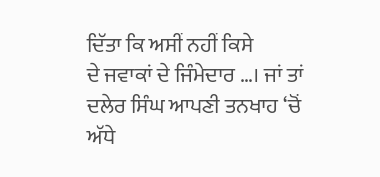ਦਿੱਤਾ ਕਿ ਅਸੀਂ ਨਹੀਂ ਕਿਸੇ
ਦੇ ਜਵਾਕਾਂ ਦੇ ਜਿੰਮੇਦਾਰ …। ਜਾਂ ਤਾਂ ਦਲੇਰ ਸਿੰਘ ਆਪਣੀ ਤਨਖਾਹ ‘ਚੋਂ ਅੱਧੇ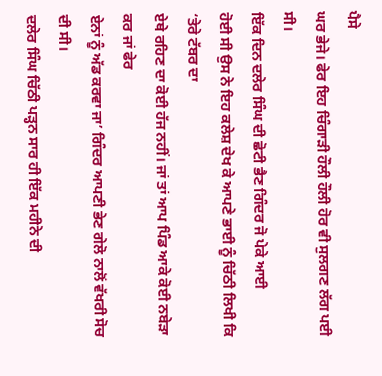ਪੈਸੇ
ਘਰ ਭੇਜੇ। ਫੇਰ ਇਹ ਚਿੰਗਾੜੀ ਹੌਲੀ ਹੌਲੀ ਹੋਰ ਵੀ ਸੁਲਗਣ ਲੱਗ ਪਈ ਸੀ।
ਇੱਕ ਦਿਨ ਦਲੇਰ ਸਿੰਘ ਦੀ ਛੋਟੀ ਭੈਣ ਗਿੰਦਰ ਜੋ ਪੇਕੇ ਆਈ
ਹੋਈ ਸੀ ਉਸ ਨੇ ਇਹ ਕਲੇਸ਼ ਦੇਖ ਕੇ ਆਪਣੇ ਭਾਈ ਨੂੰ ਚਿੱਠੀ ਲਿਖੀ ਕਿ ‘ਤੇਰੇ ਟੱਬਰ ਦਾ
ਏਥੇ ਰਹਿਣ ਦਾ ਕੋਈ ਹੱਜ ਨਹੀਂ। ਜਾਂ ਤਾਂ ਆਪ ਪਿੰਡ ਆਕੇ ਕੋਈ ਨਬੇੜਾ ਕਰ ਜਾਂ ਫੇਰ
ਏਨਾਂ ਨੂੰ ਅੱਡ ਕਰਵਾ ਜਾ’ ਗਿੰਦਰ ਆਪਣੀ ਭੇਣ ਗੇਲੋ ਨਾਲੋਂ ਵੱਖਰੀ ਸੋਚ ਦੀ ਸੀ।
ਦਲੇਰ ਸਿੰਘ ਚਿੱਠੀ ਪੜ੍ਹਨ ਸਾਰ ਹੀ ਇੱਕ ਮਹੀਨੇ ਦੀ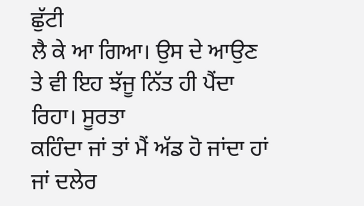ਛੁੱਟੀ
ਲੈ ਕੇ ਆ ਗਿਆ। ਉਸ ਦੇ ਆਉਣ ਤੇ ਵੀ ਇਹ ਝੱਜੂ ਨਿੱਤ ਹੀ ਪੈਂਦਾ ਰਿਹਾ। ਸੂਰਤਾ
ਕਹਿੰਦਾ ਜਾਂ ਤਾਂ ਮੈਂ ਅੱਡ ਹੋ ਜਾਂਦਾ ਹਾਂ ਜਾਂ ਦਲੇਰ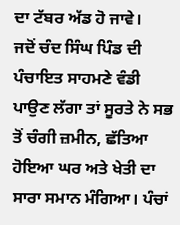ਦਾ ਟੱਬਰ ਅੱਡ ਹੋ ਜਾਵੇ।
ਜਦੋਂ ਚੰਦ ਸਿੰਘ ਪਿੰਡ ਦੀ ਪੰਚਾਇਤ ਸਾਹਮਣੇ ਵੰਡੀ ਪਾਉਣ ਲੱਗਾ ਤਾਂ ਸੂਰਤੇ ਨੇ ਸਭ
ਤੋਂ ਚੰਗੀ ਜ਼ਮੀਨ, ਛੱਤਿਆ ਹੋਇਆ ਘਰ ਅਤੇ ਖੇਤੀ ਦਾ ਸਾਰਾ ਸਮਾਨ ਮੰਗਿਆ। ਪੰਚਾਂ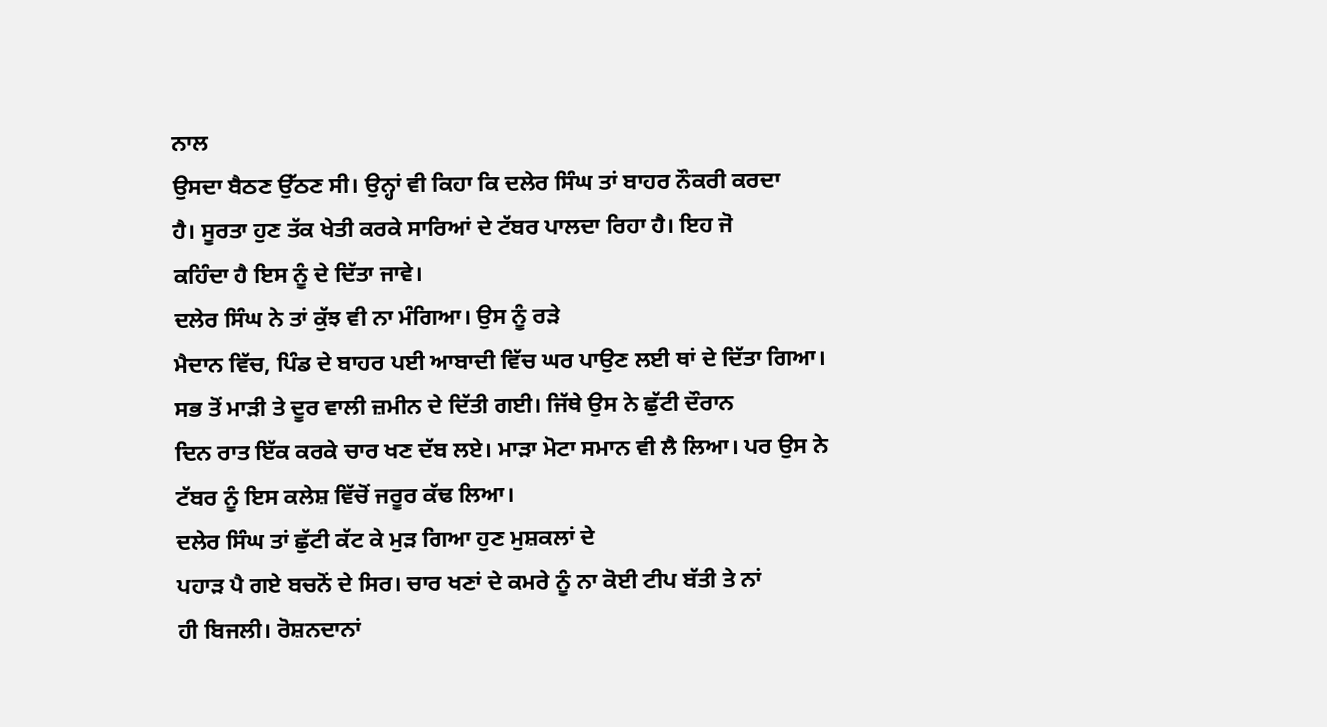ਨਾਲ
ਉਸਦਾ ਬੈਠਣ ਉੱਠਣ ਸੀ। ਉਨ੍ਹਾਂ ਵੀ ਕਿਹਾ ਕਿ ਦਲੇਰ ਸਿੰਘ ਤਾਂ ਬਾਹਰ ਨੌਕਰੀ ਕਰਦਾ
ਹੈ। ਸੂਰਤਾ ਹੁਣ ਤੱਕ ਖੇਤੀ ਕਰਕੇ ਸਾਰਿਆਂ ਦੇ ਟੱਬਰ ਪਾਲਦਾ ਰਿਹਾ ਹੈ। ਇਹ ਜੋ
ਕਹਿੰਦਾ ਹੈ ਇਸ ਨੂੰ ਦੇ ਦਿੱਤਾ ਜਾਵੇ।
ਦਲੇਰ ਸਿੰਘ ਨੇ ਤਾਂ ਕੁੱਝ ਵੀ ਨਾ ਮੰਗਿਆ। ਉਸ ਨੂੰ ਰੜੇ
ਮੈਦਾਨ ਵਿੱਚ, ਪਿੰਡ ਦੇ ਬਾਹਰ ਪਈ ਆਬਾਦੀ ਵਿੱਚ ਘਰ ਪਾਉਣ ਲਈ ਥਾਂ ਦੇ ਦਿੱਤਾ ਗਿਆ।
ਸਭ ਤੋਂ ਮਾੜੀ ਤੇ ਦੂਰ ਵਾਲੀ ਜ਼ਮੀਨ ਦੇ ਦਿੱਤੀ ਗਈ। ਜਿੱਥੇ ਉਸ ਨੇ ਛੁੱਟੀ ਦੌਰਾਨ
ਦਿਨ ਰਾਤ ਇੱਕ ਕਰਕੇ ਚਾਰ ਖਣ ਦੱਬ ਲਏ। ਮਾੜਾ ਮੋਟਾ ਸਮਾਨ ਵੀ ਲੈ ਲਿਆ। ਪਰ ਉਸ ਨੇ
ਟੱਬਰ ਨੂੰ ਇਸ ਕਲੇਸ਼ ਵਿੱਚੋਂ ਜਰੂਰ ਕੱਢ ਲਿਆ।
ਦਲੇਰ ਸਿੰਘ ਤਾਂ ਛੁੱਟੀ ਕੱਟ ਕੇ ਮੁੜ ਗਿਆ ਹੁਣ ਮੁਸ਼ਕਲਾਂ ਦੇ
ਪਹਾੜ ਪੈ ਗਏ ਬਚਨੋਂ ਦੇ ਸਿਰ। ਚਾਰ ਖਣਾਂ ਦੇ ਕਮਰੇ ਨੂੰ ਨਾ ਕੋਈ ਟੀਪ ਬੱਤੀ ਤੇ ਨਾਂ
ਹੀ ਬਿਜਲੀ। ਰੋਸ਼ਨਦਾਨਾਂ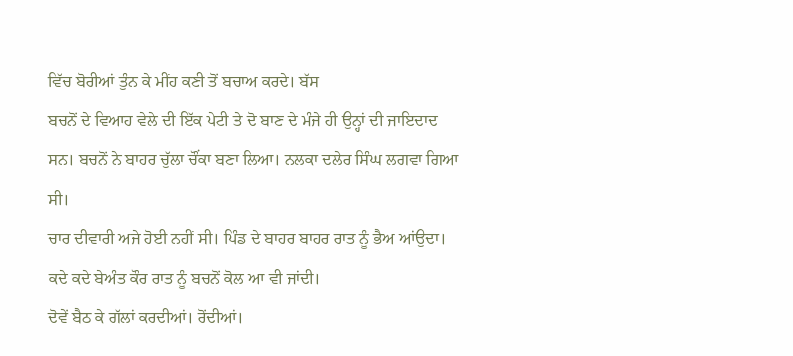ਵਿੱਚ ਬੋਰੀਆਂ ਤੁੰਨ ਕੇ ਮੀਂਹ ਕਣੀ ਤੋਂ ਬਚਾਅ ਕਰਦੇ। ਬੱਸ
ਬਚਨੋਂ ਦੇ ਵਿਆਹ ਵੇਲੇ ਦੀ ਇੱਕ ਪੇਟੀ ਤੇ ਦੋ ਬਾਣ ਦੇ ਮੰਜੇ ਹੀ ਉਨ੍ਹਾਂ ਦੀ ਜਾਇਦਾਦ
ਸਨ। ਬਚਨੋਂ ਨੇ ਬਾਹਰ ਚੁੱਲਾ ਚੌਂਕਾ ਬਣਾ ਲਿਆ। ਨਲਕਾ ਦਲੇਰ ਸਿੰਘ ਲਗਵਾ ਗਿਆ ਸੀ।
ਚਾਰ ਦੀਵਾਰੀ ਅਜੇ ਹੋਈ ਨਹੀਂ ਸੀ। ਪਿੰਡ ਦੇ ਬਾਹਰ ਬਾਹਰ ਰਾਤ ਨੂੰ ਭੈਅ ਆਂਉਦਾ।
ਕਦੇ ਕਦੇ ਬੇਅੰਤ ਕੌਰ ਰਾਤ ਨੂੰ ਬਚਨੋਂ ਕੋਲ ਆ ਵੀ ਜਾਂਦੀ।
ਦੋਵੇਂ ਬੈਠ ਕੇ ਗੱਲਾਂ ਕਰਦੀਆਂ। ਰੋਂਦੀਆਂ।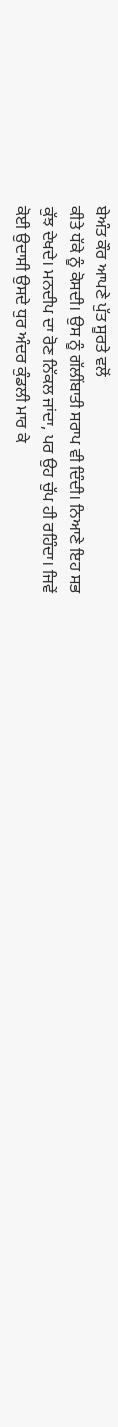ਬੇਅੰਤ ਕੌਰ ਆਪਣੇ ਪੁੱਤ ਸੂਰਤੇ ਵਲੋਂ
ਕੀਤੇ ਧੱਕੇ ਨੂੰ ਕੋਸਦੀ। ਉਸ ਨੂੰ ਗੱਲੀਂਬਾਤੀ ਸਰਾਪ ਵੀ ਦਿੰਦੀ। ਨਿਆਣੇ ਇਹ ਸਭ
ਕੁੱਝ ਦੇਖਦੇ। ਮਨਦੀਪ ਦਾ ਰੋਣ ਨਿੱਕਲ ਜਾਂਦਾ, ਪਰ ਉਹ ਚੁੱਪ ਹੀ ਰਹਿੰਦਾ। ਜਿਵੇਂ
ਕੋਈ ਉਦਾਸੀ ਉਸਦੇ ਧੁਰ ਅੰਦਰ ਕੁੰਡਲੀ ਮਾਰ ਕੇ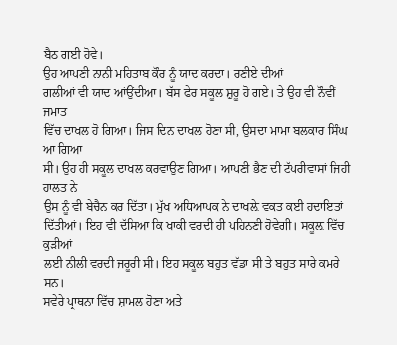ਬੈਠ ਗਈ ਹੋਵੇ।
ਉਹ ਆਪਣੀ ਨਾਨੀ ਮਹਿਤਾਬ ਕੌਰ ਨੂੰ ਯਾਦ ਕਰਦਾ। ਰਣੀਏ ਦੀਆਂ
ਗਲੀਆਂ ਵੀ ਯਾਦ ਆਂਉਂਦੀਆ। ਬੱਸ ਫੇਰ ਸਕੂਲ ਸ਼ੁਰੂ ਹੋ ਗਏ। ਤੇ ਉਹ ਵੀ ਨੌਵੀਂ ਜਮਾਤ
ਵਿੱਚ ਦਾਖਲ ਹੋ ਗਿਆ। ਜਿਸ ਦਿਨ ਦਾਖਲ ਹੋਣਾ ਸੀ, ਉਸਦਾ ਮਾਮਾ ਬਲਕਾਰ ਸਿੰਘ ਆ ਗਿਆ
ਸੀ। ਉਹ ਹੀ ਸਕੂਲ ਦਾਖਲ ਕਰਵਾਉਣ ਗਿਆ। ਆਪਣੀ ਭੈਣ ਦੀ ਟੱਪਰੀਵਾਸਾਂ ਜਿਹੀ ਹਾਲਤ ਨੇ
ਉਸ ਨੂੰ ਵੀ ਬੇਚੈਨ ਕਰ ਦਿੱਤਾ। ਮੁੱਖ ਅਧਿਆਪਕ ਨੇ ਦਾਖਲ਼ੇ ਵਕਤ ਕਈ ਹਦਾਇਤਾਂ
ਦਿੱਤੀਆਂ। ਇਹ ਵੀ ਦੱਸਿਆ ਕਿ ਖਾਕੀ ਵਰਦੀ ਹੀ ਪਹਿਨਣੀ ਹੋਵੇਗੀ। ਸਕੂਲ਼ ਵਿੱਚ ਕੁੜੀਆਂ
ਲਈ ਨੀਲੀ ਵਰਦੀ ਜਰੂਰੀ ਸੀ। ਇਹ ਸਕੂਲ ਬਹੁਤ ਵੱਡਾ ਸੀ ਤੇ ਬਹੁਤ ਸਾਰੇ ਕਮਰੇ ਸਨ।
ਸਵੇਰੇ ਪ੍ਰਾਥਨਾ ਵਿੱਚ ਸ਼ਾਮਲ ਹੋਣਾ ਅਤੇ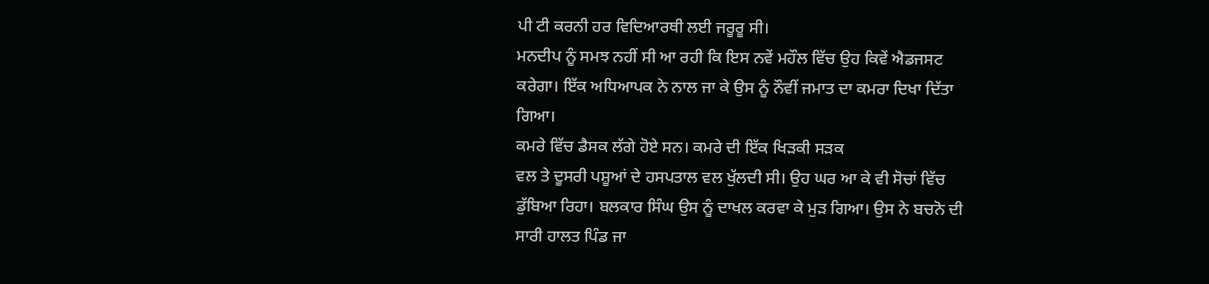ਪੀ ਟੀ ਕਰਨੀ ਹਰ ਵਿਦਿਆਰਥੀ ਲਈ ਜਰੂਰੂ ਸੀ।
ਮਨਦੀਪ ਨੂੰ ਸਮਝ ਨਹੀਂ ਸੀ ਆ ਰਹੀ ਕਿ ਇਸ ਨਵੇਂ ਮਹੌਲ ਵਿੱਚ ਉਹ ਕਿਵੇਂ ਐਡਜਸਟ
ਕਰੇਗਾ। ਇੱਕ ਅਧਿਆਪਕ ਨੇ ਨਾਲ ਜਾ ਕੇ ਉਸ ਨੂੰ ਨੌਵੀਂ ਜਮਾਤ ਦਾ ਕਮਰਾ ਦਿਖਾ ਦਿੱਤਾ
ਗਿਆ।
ਕਮਰੇ ਵਿੱਚ ਡੈਸਕ ਲੱਗੇ ਹੋਏ ਸਨ। ਕਮਰੇ ਦੀ ਇੱਕ ਖਿੜਕੀ ਸੜਕ
ਵਲ ਤੇ ਦੂਸਰੀ ਪਸ਼ੂਆਂ ਦੇ ਹਸਪਤਾਲ ਵਲ ਖੁੱਲਦੀ ਸੀ। ਉਹ ਘਰ ਆ ਕੇ ਵੀ ਸੋਚਾਂ ਵਿੱਚ
ਡੁੱਬਿਆ ਰਿਹਾ। ਬਲਕਾਰ ਸਿੰਘ ਉਸ ਨੂੰ ਦਾਖਲ ਕਰਵਾ ਕੇ ਮੁੜ ਗਿਆ। ਉਸ ਨੇ ਬਚਨੋ ਦੀ
ਸਾਰੀ ਹਾਲਤ ਪਿੰਡ ਜਾ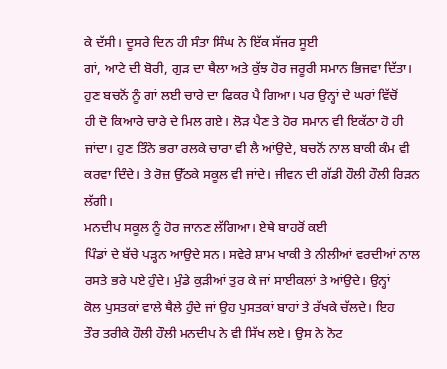ਕੇ ਦੱਸੀ। ਦੂਸਰੇ ਦਿਨ ਹੀ ਸੰਤਾ ਸਿੰਘ ਨੇ ਇੱਕ ਸੱਜਰ ਸੂਈ
ਗਾਂ, ਆਟੇ ਦੀ ਬੋਰੀ, ਗੁੜ ਦਾ ਥੈਲਾ ਅਤੇ ਕੁੱਝ ਹੋਰ ਜਰੂਰੀ ਸਮਾਨ ਭਿਜਵਾ ਦਿੱਤਾ।
ਹੁਣ ਬਚਨੋਂ ਨੂੰ ਗਾਂ ਲਈ ਚਾਰੇ ਦਾ ਫਿਕਰ ਪੈ ਗਿਆ। ਪਰ ਉਨ੍ਹਾਂ ਦੇ ਘਰਾਂ ਵਿੱਚੋਂ
ਹੀ ਦੋ ਕਿਆਰੇ ਚਾਰੇ ਦੇ ਮਿਲ ਗਏ। ਲੋੜ ਪੈਣ ਤੇ ਹੋਰ ਸਮਾਨ ਵੀ ਇਕੱਠਾ ਹੋ ਹੀ
ਜਾਂਦਾ। ਹੁਣ ਤਿੰਨੇ ਭਰਾ ਰਲਕੇ ਚਾਰਾ ਵੀ ਲੈ ਆਂਉਦੇ, ਬਚਨੋਂ ਨਾਲ ਬਾਕੀ ਕੰਮ ਵੀ
ਕਰਵਾ ਦਿੰਦੇ। ਤੇ ਰੋਜ਼ ਉੱਠਕੇ ਸਕੂਲ ਵੀ ਜਾਂਦੇ। ਜੀਵਨ ਦੀ ਗੱਡੀ ਹੌਲੀ ਹੌਲੀ ਰਿੜਨ
ਲੱਗੀ।
ਮਨਦੀਪ ਸਕੂਲ ਨੂੰ ਹੋਰ ਜਾਨਣ ਲੱਗਿਆ। ਏਥੇ ਬਾਹਰੋਂ ਕਈ
ਪਿੰਡਾਂ ਦੇ ਬੱਚੇ ਪੜ੍ਹਨ ਆਉਦੇ ਸਨ। ਸਵੇਰੇ ਸ਼ਾਮ ਖਾਕੀ ਤੇ ਨੀਲੀਆਂ ਵਰਦੀਆਂ ਨਾਲ
ਰਸਤੇ ਭਰੇ ਪਏ ਹੁੰਦੇ। ਮੁੰਡੇ ਕੁੜੀਆਂ ਤੁਰ ਕੇ ਜਾਂ ਸਾਈਕਲਾਂ ਤੇ ਆਂਉਦੇ। ਉਨ੍ਹਾਂ
ਕੋਲ ਪੁਸਤਕਾਂ ਵਾਲੇ ਥੈਲੇ ਹੁੰਦੇ ਜਾਂ ਉਹ ਪੁਸਤਕਾਂ ਬਾਹਾਂ ਤੇ ਰੱਖਕੇ ਚੱਲਦੇ। ਇਹ
ਤੌਰ ਤਰੀਕੇ ਹੌਲੀ ਹੌਲੀ ਮਨਦੀਪ ਨੇ ਵੀ ਸਿੱਖ ਲਏ। ਉਸ ਨੇ ਨੋਟ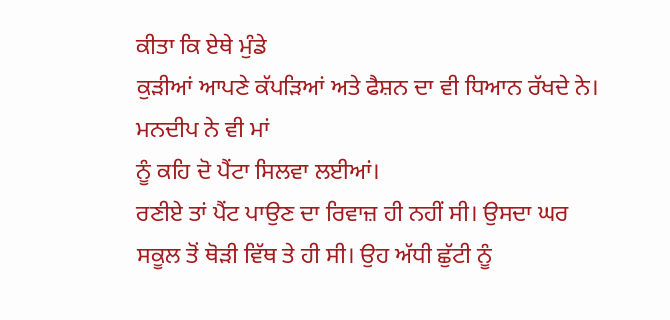ਕੀਤਾ ਕਿ ਏਥੇ ਮੁੰਡੇ
ਕੁੜੀਆਂ ਆਪਣੇ ਕੱਪੜਿਆਂ ਅਤੇ ਫੈਸ਼ਨ ਦਾ ਵੀ ਧਿਆਨ ਰੱਖਦੇ ਨੇ। ਮਨਦੀਪ ਨੇ ਵੀ ਮਾਂ
ਨੂੰ ਕਹਿ ਦੋ ਪੈਂਟਾ ਸਿਲਵਾ ਲਈਆਂ।
ਰਣੀਏ ਤਾਂ ਪੈਂਟ ਪਾਉਣ ਦਾ ਰਿਵਾਜ਼ ਹੀ ਨਹੀਂ ਸੀ। ਉਸਦਾ ਘਰ
ਸਕੂਲ ਤੋਂ ਥੋੜੀ ਵਿੱਥ ਤੇ ਹੀ ਸੀ। ਉਹ ਅੱਧੀ ਛੁੱਟੀ ਨੂੰ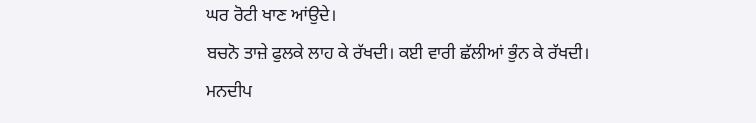ਘਰ ਰੋਟੀ ਖਾਣ ਆਂਉਦੇ।
ਬਚਨੋ ਤਾਜ਼ੇ ਫੁਲਕੇ ਲਾਹ ਕੇ ਰੱਖਦੀ। ਕਈ ਵਾਰੀ ਛੱਲੀਆਂ ਭੁੰਨ ਕੇ ਰੱਖਦੀ। ਮਨਦੀਪ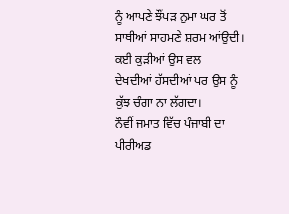ਨੂੰ ਆਪਣੇ ਝੌਂਪੜ ਨੁਮਾ ਘਰ ਤੋਂ ਸਾਥੀਆਂ ਸਾਹਮਣੇ ਸ਼ਰਮ ਆਂਉਦੀ। ਕਈ ਕੁੜੀਆਂ ਉਸ ਵਲ
ਦੇਖਦੀਆਂ ਹੱਸਦੀਆਂ ਪਰ ਉਸ ਨੂੰ ਕੁੱਝ ਚੰਗਾ ਨਾ ਲੱਗਦਾ।
ਨੌਵੀਂ ਜਮਾਤ ਵਿੱਚ ਪੰਜਾਬੀ ਦਾ ਪੀਰੀਅਡ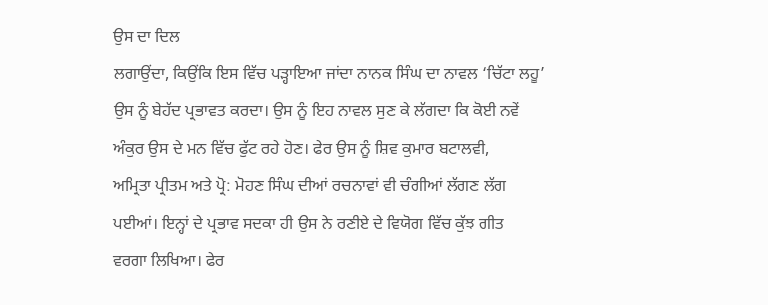ਉਸ ਦਾ ਦਿਲ
ਲਗਾਉਂਦਾ, ਕਿਉਂਕਿ ਇਸ ਵਿੱਚ ਪੜ੍ਹਾਇਆ ਜਾਂਦਾ ਨਾਨਕ ਸਿੰਘ ਦਾ ਨਾਵਲ ‘ਚਿੱਟਾ ਲਹੂ’
ਉਸ ਨੂੰ ਬੇਹੱਦ ਪ੍ਰਭਾਵਤ ਕਰਦਾ। ਉਸ ਨੂੰ ਇਹ ਨਾਵਲ ਸੁਣ ਕੇ ਲੱਗਦਾ ਕਿ ਕੋਈ ਨਵੇਂ
ਅੰਕੁਰ ਉਸ ਦੇ ਮਨ ਵਿੱਚ ਫੁੱਟ ਰਹੇ ਹੋਣ। ਫੇਰ ਉਸ ਨੂੰ ਸ਼ਿਵ ਕੁਮਾਰ ਬਟਾਲਵੀ,
ਅਮ੍ਰਿਤਾ ਪ੍ਰੀਤਮ ਅਤੇ ਪ੍ਰੋ: ਮੋਹਣ ਸਿੰਘ ਦੀਆਂ ਰਚਨਾਵਾਂ ਵੀ ਚੰਗੀਆਂ ਲੱਗਣ ਲੱਗ
ਪਈਆਂ। ਇਨ੍ਹਾਂ ਦੇ ਪ੍ਰਭਾਵ ਸਦਕਾ ਹੀ ਉਸ ਨੇ ਰਣੀਏ ਦੇ ਵਿਯੋਗ ਵਿੱਚ ਕੁੱਝ ਗੀਤ
ਵਰਗਾ ਲਿਖਿਆ। ਫੇਰ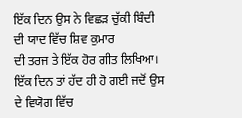ਇੱਕ ਦਿਨ ਉਸ ਨੇ ਵਿਛੜ ਚੁੱਕੀ ਬਿੰਦੀ ਦੀ ਯਾਦ ਵਿੱਚ ਸ਼ਿਵ ਕੁਮਾਰ
ਦੀ ਤਰਜ ਤੇ ਇੱਕ ਹੋਰ ਗੀਤ ਲਿਖਿਆ।
ਇੱਕ ਦਿਨ ਤਾਂ ਹੱਦ ਹੀ ਹੋ ਗਈ ਜਦੋਂ ਉਸ ਦੇ ਵਿਯੋਗ ਵਿੱਚ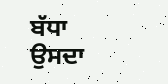ਬੱਧਾ ਉਸਦਾ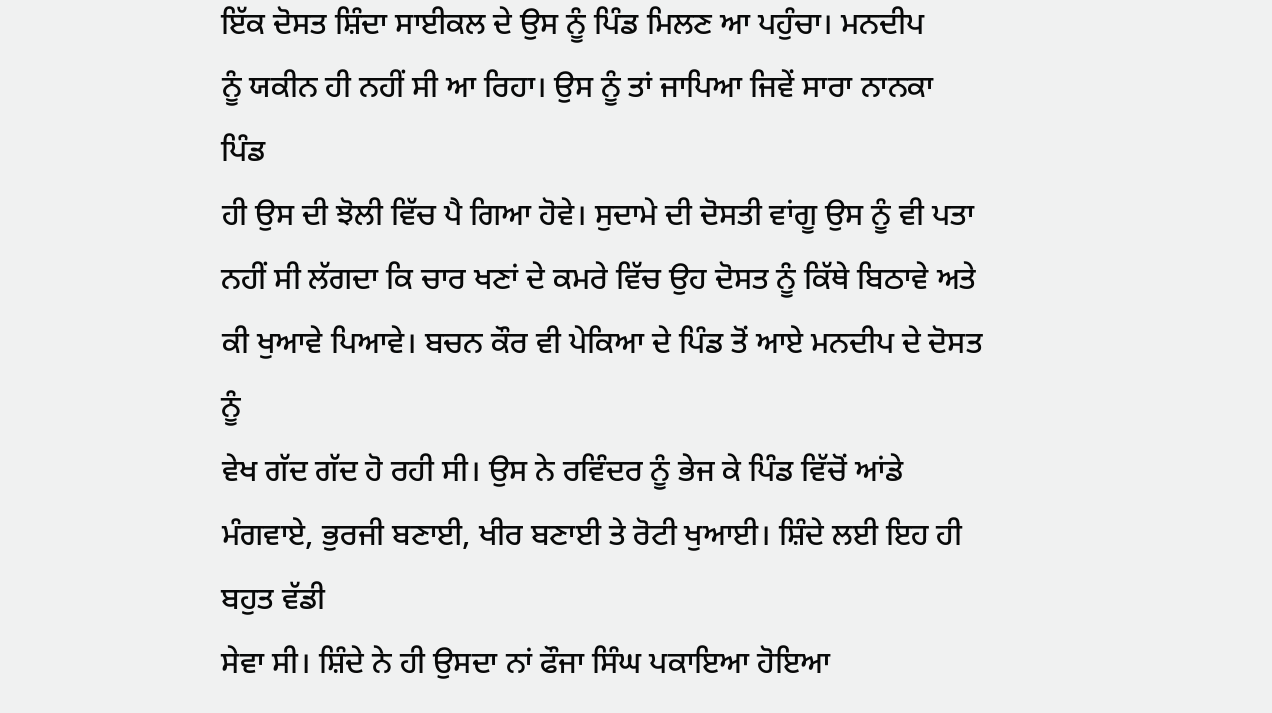ਇੱਕ ਦੋਸਤ ਸ਼ਿੰਦਾ ਸਾਈਕਲ ਦੇ ਉਸ ਨੂੰ ਪਿੰਡ ਮਿਲਣ ਆ ਪਹੁੰਚਾ। ਮਨਦੀਪ
ਨੂੰ ਯਕੀਨ ਹੀ ਨਹੀਂ ਸੀ ਆ ਰਿਹਾ। ਉਸ ਨੂੰ ਤਾਂ ਜਾਪਿਆ ਜਿਵੇਂ ਸਾਰਾ ਨਾਨਕਾ ਪਿੰਡ
ਹੀ ਉਸ ਦੀ ਝੋਲੀ ਵਿੱਚ ਪੈ ਗਿਆ ਹੋਵੇ। ਸੁਦਾਮੇ ਦੀ ਦੋਸਤੀ ਵਾਂਗੂ ਉਸ ਨੂੰ ਵੀ ਪਤਾ
ਨਹੀਂ ਸੀ ਲੱਗਦਾ ਕਿ ਚਾਰ ਖਣਾਂ ਦੇ ਕਮਰੇ ਵਿੱਚ ਉਹ ਦੋਸਤ ਨੂੰ ਕਿੱਥੇ ਬਿਠਾਵੇ ਅਤੇ
ਕੀ ਖੁਆਵੇ ਪਿਆਵੇ। ਬਚਨ ਕੌਰ ਵੀ ਪੇਕਿਆ ਦੇ ਪਿੰਡ ਤੋਂ ਆਏ ਮਨਦੀਪ ਦੇ ਦੋਸਤ ਨੂੰ
ਵੇਖ ਗੱਦ ਗੱਦ ਹੋ ਰਹੀ ਸੀ। ਉਸ ਨੇ ਰਵਿੰਦਰ ਨੂੰ ਭੇਜ ਕੇ ਪਿੰਡ ਵਿੱਚੋਂ ਆਂਡੇ
ਮੰਗਵਾਏ, ਭੁਰਜੀ ਬਣਾਈ, ਖੀਰ ਬਣਾਈ ਤੇ ਰੋਟੀ ਖੁਆਈ। ਸ਼ਿੰਦੇ ਲਈ ਇਹ ਹੀ ਬਹੁਤ ਵੱਡੀ
ਸੇਵਾ ਸੀ। ਸ਼ਿੰਦੇ ਨੇ ਹੀ ਉਸਦਾ ਨਾਂ ਫੌਜਾ ਸਿੰਘ ਪਕਾਇਆ ਹੋਇਆ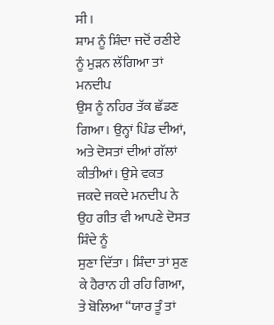ਸੀ।
ਸ਼ਾਮ ਨੂੰ ਸ਼ਿੰਦਾ ਜਦੋਂ ਰਣੀਏ ਨੂੰ ਮੁੜਨ ਲੱਗਿਆ ਤਾਂ ਮਨਦੀਪ
ਉਸ ਨੂੰ ਨਹਿਰ ਤੱਕ ਛੱਡਣ ਗਿਆ। ਉਨ੍ਹਾਂ ਪਿੰਡ ਦੀਆਂ, ਅਤੇ ਦੋਸਤਾਂ ਦੀਆਂ ਗੱਲਾਂ
ਕੀਤੀਆਂ। ਉਸੇ ਵਕਤ ਜਕਦੇ ਜਕਦੇ ਮਨਦੀਪ ਨੇ ਉਹ ਗੀਤ ਵੀ ਆਪਣੇ ਦੋਸਤ ਸ਼ਿੰਦੇ ਨੂੰ
ਸੁਣਾ ਦਿੱਤਾ। ਸ਼ਿੰਦਾ ਤਾਂ ਸੁਣ ਕੇ ਹੈਰਾਨ ਹੀ ਰਹਿ ਗਿਆ, ਤੇ ਬੋਲਿਆ “ਯਾਰ ਤੂੰ ਤਾਂ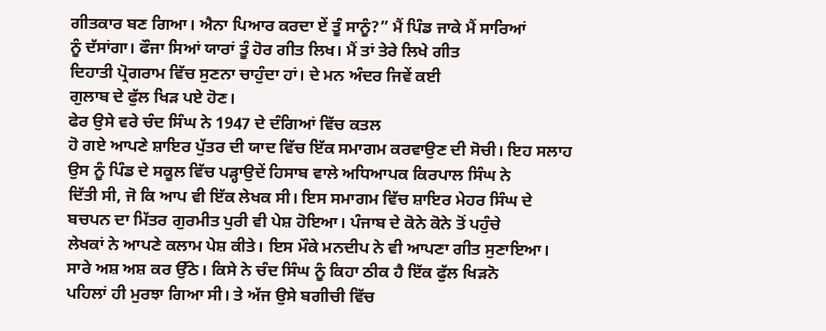ਗੀਤਕਾਰ ਬਣ ਗਿਆ। ਐਨਾ ਪਿਆਰ ਕਰਦਾ ਏਂ ਤੂੰ ਸਾਨੂੰ?” ਮੈਂ ਪਿੰਡ ਜਾਕੇ ਮੈਂ ਸਾਰਿਆਂ
ਨੂੰ ਦੱਸਾਂਗਾ। ਫੌਜਾ ਸਿਆਂ ਯਾਰਾਂ ਤੂੰ ਹੋਰ ਗੀਤ ਲਿਖ। ਮੈਂ ਤਾਂ ਤੇਰੇ ਲਿਖੇ ਗੀਤ
ਦਿਹਾਤੀ ਪ੍ਰੋਗਰਾਮ ਵਿੱਚ ਸੁਣਨਾ ਚਾਹੁੰਦਾ ਹਾਂ। ਦੇ ਮਨ ਅੰਦਰ ਜਿਵੇਂ ਕਈ
ਗੁਲਾਬ ਦੇ ਫੁੱਲ ਖਿੜ ਪਏ ਹੋਣ।
ਫੇਰ ਉਸੇ ਵਰੇ ਚੰਦ ਸਿੰਘ ਨੇ 1947 ਦੇ ਦੰਗਿਆਂ ਵਿੱਚ ਕਤਲ
ਹੋ ਗਏ ਆਪਣੇ ਸ਼ਾਇਰ ਪੁੱਤਰ ਦੀ ਯਾਦ ਵਿੱਚ ਇੱਕ ਸਮਾਗਮ ਕਰਵਾਉਣ ਦੀ ਸੋਚੀ। ਇਹ ਸਲਾਹ
ਉਸ ਨੂੰ ਪਿੰਡ ਦੇ ਸਕੂਲ ਵਿੱਚ ਪੜ੍ਹਾਉਦੇਂ ਹਿਸਾਬ ਵਾਲੇ ਅਧਿਆਪਕ ਕਿਰਪਾਲ ਸਿੰਘ ਨੇ
ਦਿੱਤੀ ਸੀ, ਜੋ ਕਿ ਆਪ ਵੀ ਇੱਕ ਲੇਖਕ ਸੀ। ਇਸ ਸਮਾਗਮ ਵਿੱਚ ਸ਼ਾਇਰ ਮੇਹਰ ਸਿੰਘ ਦੇ
ਬਚਪਨ ਦਾ ਮਿੱਤਰ ਗੁਰਮੀਤ ਪੁਰੀ ਵੀ ਪੇਸ਼ ਹੋਇਆ। ਪੰਜਾਬ ਦੇ ਕੋਨੇ ਕੋਨੇ ਤੋਂ ਪਹੁੰਚੇ
ਲੇਖਕਾਂ ਨੇ ਆਪਣੇ ਕਲਾਮ ਪੇਸ਼ ਕੀਤੇ। ਇਸ ਮੌਕੇ ਮਨਦੀਪ ਨੇ ਵੀ ਆਪਣਾ ਗੀਤ ਸੁਣਾਇਆ।
ਸਾਰੇ ਅਸ਼ ਅਸ਼ ਕਰ ਉੱਠੇ। ਕਿਸੇ ਨੇ ਚੰਦ ਸਿੰਘ ਨੂੰ ਕਿਹਾ ਠੀਕ ਹੈ ਇੱਕ ਫੁੱਲ ਖਿੜਨੋ
ਪਹਿਲਾਂ ਹੀ ਮੁਰਝਾ ਗਿਆ ਸੀ। ਤੇ ਅੱਜ ਉਸੇ ਬਗੀਚੀ ਵਿੱਚ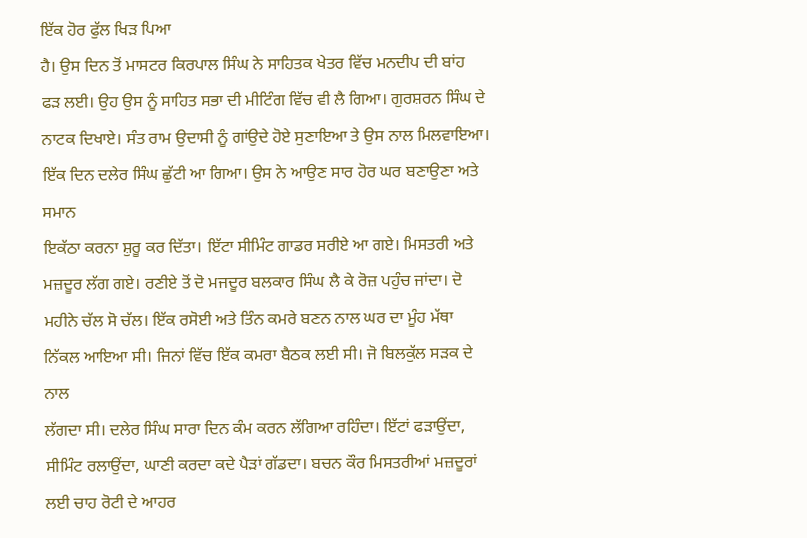ਇੱਕ ਹੋਰ ਫੁੱਲ ਖਿੜ ਪਿਆ
ਹੈ। ਉਸ ਦਿਨ ਤੋਂ ਮਾਸਟਰ ਕਿਰਪਾਲ ਸਿੰਘ ਨੇ ਸਾਹਿਤਕ ਖੇਤਰ ਵਿੱਚ ਮਨਦੀਪ ਦੀ ਬਾਂਹ
ਫੜ ਲਈ। ਉਹ ਉਸ ਨੂੰ ਸਾਹਿਤ ਸਭਾ ਦੀ ਮੀਟਿੰਗ ਵਿੱਚ ਵੀ ਲੈ ਗਿਆ। ਗੁਰਸ਼ਰਨ ਸਿੰਘ ਦੇ
ਨਾਟਕ ਦਿਖਾਏ। ਸੰਤ ਰਾਮ ਉਦਾਸੀ ਨੂੰ ਗਾਂਉਦੇ ਹੋਏ ਸੁਣਾਇਆ ਤੇ ਉਸ ਨਾਲ ਮਿਲਵਾਇਆ।
ਇੱਕ ਦਿਨ ਦਲੇਰ ਸਿੰਘ ਛੁੱਟੀ ਆ ਗਿਆ। ਉਸ ਨੇ ਆਉਣ ਸਾਰ ਹੋਰ ਘਰ ਬਣਾਉਣਾ ਅਤੇ ਸਮਾਨ
ਇਕੱਠਾ ਕਰਨਾ ਸ਼ੁਰੂ ਕਰ ਦਿੱਤਾ। ਇੱਟਾ ਸੀਮਿੰਟ ਗਾਡਰ ਸਰੀਏ ਆ ਗਏ। ਮਿਸਤਰੀ ਅਤੇ
ਮਜ਼ਦੂਰ ਲੱਗ ਗਏ। ਰਣੀਏ ਤੋਂ ਦੋ ਮਜਦੂਰ ਬਲਕਾਰ ਸਿੰਘ ਲੈ ਕੇ ਰੋਜ਼ ਪਹੁੰਚ ਜਾਂਦਾ। ਦੋ
ਮਹੀਨੇ ਚੱਲ ਸੋ ਚੱਲ। ਇੱਕ ਰਸੋਈ ਅਤੇ ਤਿੰਨ ਕਮਰੇ ਬਣਨ ਨਾਲ ਘਰ ਦਾ ਮੂੰਹ ਮੱਥਾ
ਨਿੱਕਲ ਆਇਆ ਸੀ। ਜਿਨਾਂ ਵਿੱਚ ਇੱਕ ਕਮਰਾ ਬੈਠਕ ਲਈ ਸੀ। ਜੋ ਬਿਲਕੁੱਲ ਸੜਕ ਦੇ ਨਾਲ
ਲੱਗਦਾ ਸੀ। ਦਲੇਰ ਸਿੰਘ ਸਾਰਾ ਦਿਨ ਕੰਮ ਕਰਨ ਲੱਗਿਆ ਰਹਿੰਦਾ। ਇੱਟਾਂ ਫੜਾਉਂਦਾ,
ਸੀਮਿੰਟ ਰਲਾਉਂਦਾ, ਘਾਣੀ ਕਰਦਾ ਕਦੇ ਪੈੜਾਂ ਗੱਡਦਾ। ਬਚਨ ਕੌਰ ਮਿਸਤਰੀਆਂ ਮਜ਼ਦੂਰਾਂ
ਲਈ ਚਾਹ ਰੋਟੀ ਦੇ ਆਹਰ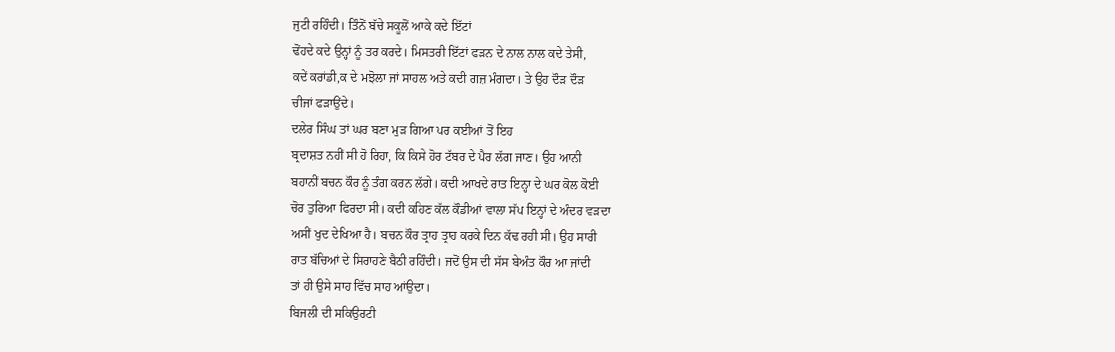ਜੁਟੀ ਰਹਿੰਦੀ। ਤਿੰਨੋਂ ਬੱਚੇ ਸਕੂਲੋਂ ਆਕੇ ਕਦੇ ਇੱਟਾਂ
ਢੋਂਹਦੇ ਕਦੇ ਉਨ੍ਹਾਂ ਨੂੰ ਤਰ ਕਰਦੇ। ਮਿਸਤਰੀ ਇੱਟਾਂ ਫੜਨ ਦੇ ਨਾਲ ਨਾਲ ਕਦੇ ਤੇਸੀ,
ਕਦੇਂ ਕਰਾਂਡੀ,ਕ ਦੇ ਮਝੋਲਾ ਜਾਂ ਸਾਹਲ ਅਤੇ ਕਦੀ ਗਜ਼ ਮੰਗਦਾ। ਤੇ ਉਹ ਦੌੜ ਦੌੜ
ਚੀਜਾਂ ਫੜਾਉਂਦੇ।
ਦਲੇਰ ਸਿੰਘ ਤਾਂ ਘਰ ਬਣਾ ਮੁੜ ਗਿਆ ਪਰ ਕਈਆਂ ਤੋਂ ਇਹ
ਬ੍ਰਦਾਸ਼ਤ ਨਹੀਂ ਸੀ ਹੋ ਰਿਹਾ, ਕਿ ਕਿਸੇ ਹੋਰ ਟੱਬਰ ਦੇ ਪੈਰ ਲੱਗ ਜਾਣ। ਉਹ ਆਨੀ
ਬਹਾਨੀਂ ਬਚਨ ਕੌਰ ਨੂੰ ਤੰਗ ਕਰਨ ਲੱਗੇ। ਕਦੀ ਆਖਦੇ ਰਾਤ ਇਨ੍ਹਾ ਦੇ ਘਰ ਕੋਲ ਕੋਈ
ਚੋਰ ਤੁਰਿਆ ਫਿਰਦਾ ਸੀ। ਕਦੀ ਕਹਿਣ ਕੱਲ ਕੌਡੀਆਂ ਵਾਲਾ ਸੱਪ ਇਨ੍ਹਾਂ ਦੇ ਅੰਦਰ ਵੜਦਾ
ਅਸੀਂ ਖੁਦ ਦੇਖਿਆ ਹੈ। ਬਚਨ ਕੌਰ ਤ੍ਰਾਹ ਤ੍ਰਾਹ ਕਰਕੇ ਦਿਨ ਕੱਢ ਰਹੀ ਸੀ। ਉਹ ਸਾਰੀ
ਰਾਤ ਬੱਚਿਆਂ ਦੇ ਸਿਰਾਹਣੇ ਬੈਠੀ ਰਹਿੰਦੀ। ਜਦੋਂ ਉਸ ਦੀ ਸੱਸ ਬੇਅੰਤ ਕੌਰ ਆ ਜਾਂਦੀ
ਤਾਂ ਹੀ ਉਸੇ ਸਾਹ ਵਿੱਚ ਸਾਹ ਆਂਉਦਾ।
ਬਿਜਲੀ ਦੀ ਸਕਿਉਰਟੀ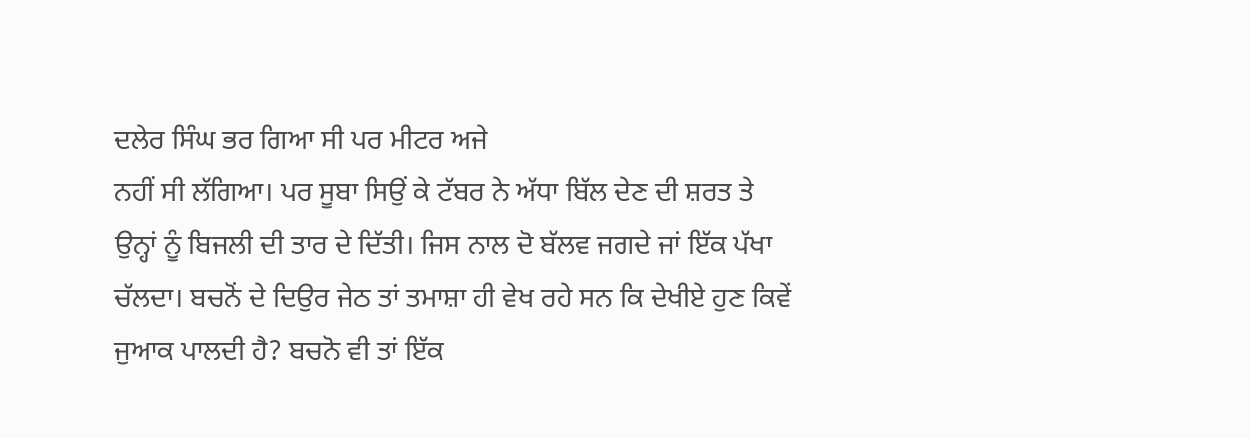ਦਲੇਰ ਸਿੰਘ ਭਰ ਗਿਆ ਸੀ ਪਰ ਮੀਟਰ ਅਜੇ
ਨਹੀਂ ਸੀ ਲੱਗਿਆ। ਪਰ ਸੂਬਾ ਸਿਉਂ ਕੇ ਟੱਬਰ ਨੇ ਅੱਧਾ ਬਿੱਲ ਦੇਣ ਦੀ ਸ਼ਰਤ ਤੇ
ਉਨ੍ਹਾਂ ਨੂੰ ਬਿਜਲੀ ਦੀ ਤਾਰ ਦੇ ਦਿੱਤੀ। ਜਿਸ ਨਾਲ ਦੋ ਬੱਲਵ ਜਗਦੇ ਜਾਂ ਇੱਕ ਪੱਖਾ
ਚੱਲਦਾ। ਬਚਨੋਂ ਦੇ ਦਿਉਰ ਜੇਠ ਤਾਂ ਤਮਾਸ਼ਾ ਹੀ ਵੇਖ ਰਹੇ ਸਨ ਕਿ ਦੇਖੀਏ ਹੁਣ ਕਿਵੇਂ
ਜੁਆਕ ਪਾਲਦੀ ਹੈ? ਬਚਨੋ ਵੀ ਤਾਂ ਇੱਕ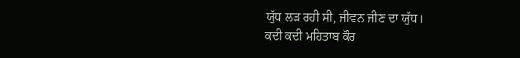ਯੁੱਧ ਲੜ ਰਹੀ ਸੀ, ਜੀਵਨ ਜੀਣ ਦਾ ਯੁੱਧ।
ਕਦੀ ਕਦੀ ਮਹਿਤਾਬ ਕੌਰ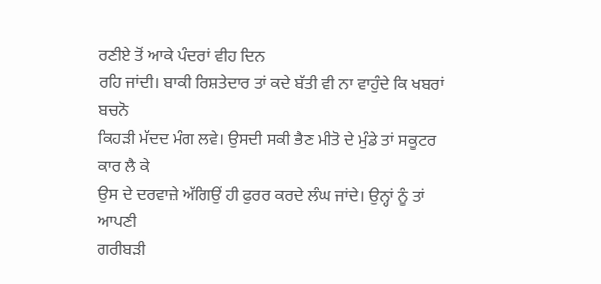ਰਣੀਏ ਤੋਂ ਆਕੇ ਪੰਦਰਾਂ ਵੀਹ ਦਿਨ
ਰਹਿ ਜਾਂਦੀ। ਬਾਕੀ ਰਿਸ਼ਤੇਦਾਰ ਤਾਂ ਕਦੇ ਬੱਤੀ ਵੀ ਨਾ ਵਾਹੁੰਦੇ ਕਿ ਖਬਰਾਂ ਬਚਨੋ
ਕਿਹੜੀ ਮੱਦਦ ਮੰਗ ਲਵੇ। ਉਸਦੀ ਸਕੀ ਭੈਣ ਮੀਤੋ ਦੇ ਮੁੰਡੇ ਤਾਂ ਸਕੂਟਰ ਕਾਰ ਲੈ ਕੇ
ਉਸ ਦੇ ਦਰਵਾਜ਼ੇ ਅੱਗਿਉਂ ਹੀ ਫੁਰਰ ਕਰਦੇ ਲੰਘ ਜਾਂਦੇ। ਉਨ੍ਹਾਂ ਨੂੰ ਤਾਂ ਆਪਣੀ
ਗਰੀਬੜੀ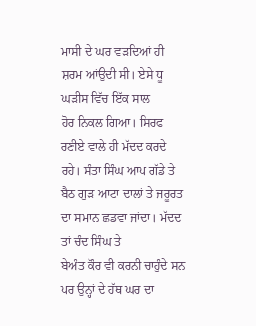ਮਾਸੀ ਦੇ ਘਰ ਵੜਦਿਆਂ ਹੀ ਸ਼ਰਮ ਆਂਉਦੀ ਸੀ। ਏਸੇ ਧੂ ਘੜੀਸ ਵਿੱਚ ਇੱਕ ਸਾਲ
ਹੋਰ ਨਿਕਲ ਗਿਆ। ਸਿਰਫ ਰਣੀਏ ਵਾਲੇ ਹੀ ਮੱਦਦ ਕਰਦੇ ਰਹੇ। ਸੰਤਾ ਸਿੰਘ ਆਪ ਗੱਡੇ ਤੇ
ਬੈਠ ਗੁੜ ਆਟਾ ਦਾਲਾਂ ਤੇ ਜਰੂਰਤ ਦਾ ਸਮਾਨ ਛਡਵਾ ਜਾਂਦਾ। ਮੱਦਦ ਤਾਂ ਚੰਦ ਸਿੰਘ ਤੇ
ਬੇਅੰਤ ਕੌਰ ਵੀ ਕਰਨੀ ਚਾਹੁੰਦੇ ਸਨ ਪਰ ਉਨ੍ਹਾਂ ਦੇ ਹੱਥ ਘਰ ਦਾ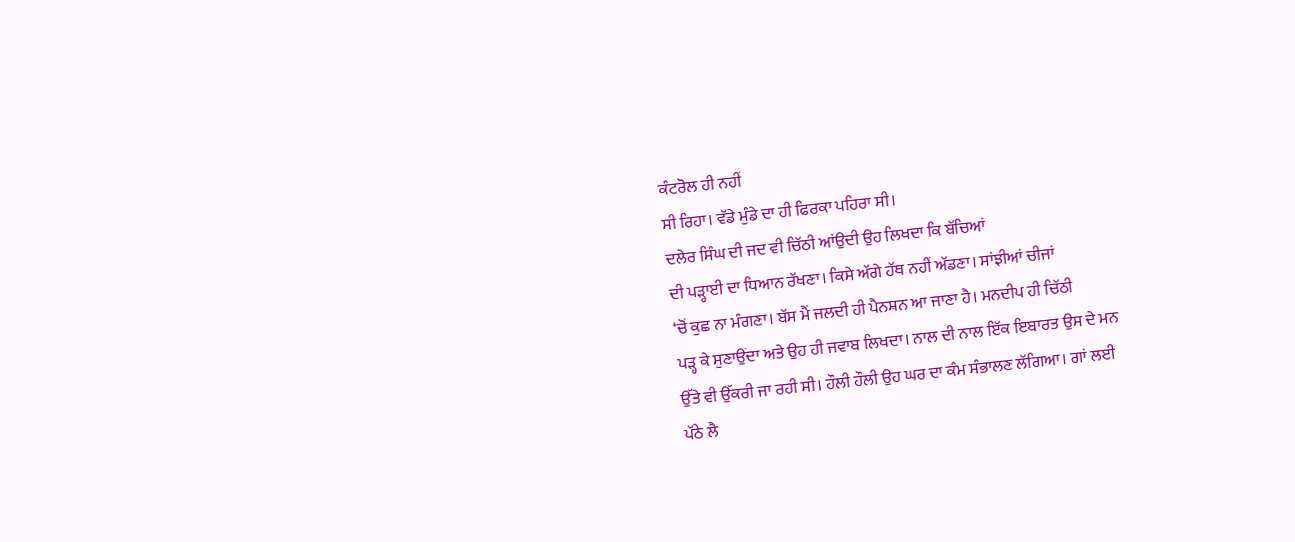ਕੰਟਰੋਲ ਹੀ ਨਹੀਂ
ਸੀ ਰਿਹਾ। ਵੱਡੇ ਮੁੰਡੇ ਦਾ ਹੀ ਫਿਰਕਾ ਪਹਿਰਾ ਸੀ।
ਦਲੇਰ ਸਿੰਘ ਦੀ ਜਦ ਵੀ ਚਿੱਠੀ ਆਂਉਦੀ ਉਹ ਲਿਖਦਾ ਕਿ ਬੱਚਿਆਂ
ਦੀ ਪੜ੍ਹਾਈ ਦਾ ਧਿਆਨ ਰੱਖਣਾ। ਕਿਸੇ ਅੱਗੇ ਹੱਥ ਨਹੀਂ ਅੱਡਣਾ। ਸਾਂਝੀਆਂ ਚੀਜਾਂ
‘ਚੋਂ ਕੁਛ ਨਾ ਮੰਗਣਾ। ਬੱਸ ਮੈਂ ਜਲਦੀ ਹੀ ਪੈਨਸ਼ਨ ਆ ਜਾਣਾ ਹੈ। ਮਨਦੀਪ ਹੀ ਚਿੱਠੀ
ਪੜ੍ਹ ਕੇ ਸੁਣਾਉਂਦਾ ਅਤੇ ਉਹ ਹੀ ਜਵਾਬ ਲਿਖਦਾ। ਨਾਲ ਦੀ ਨਾਲ ਇੱਕ ਇਬਾਰਤ ਉਸ ਦੇ ਮਨ
ਉੱਤੇ ਵੀ ਉੱਕਰੀ ਜਾ ਰਹੀ ਸੀ। ਹੌਲੀ ਹੌਲੀ ਉਹ ਘਰ ਦਾ ਕੰਮ ਸੰਭਾਲਣ ਲੱਗਿਆ। ਗਾਂ ਲਈ
ਪੱਠੇ ਲੈ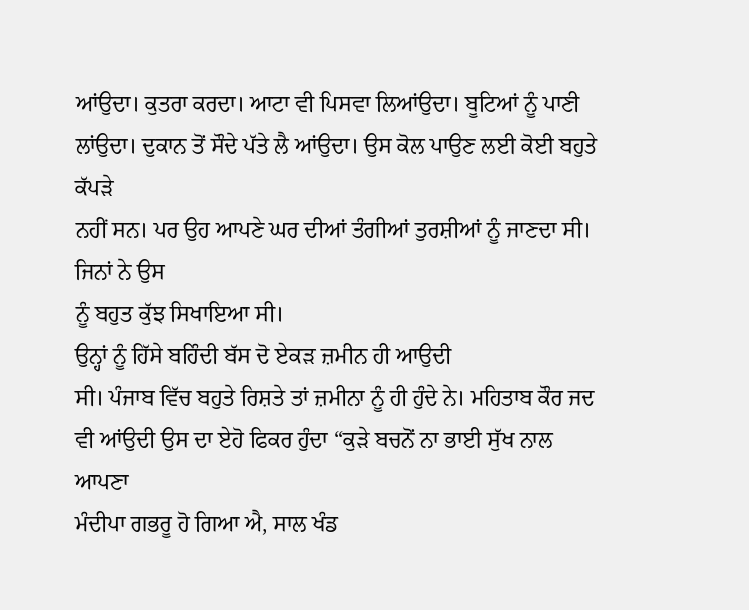ਆਂਉਦਾ। ਕੁਤਰਾ ਕਰਦਾ। ਆਟਾ ਵੀ ਪਿਸਵਾ ਲਿਆਂਉਦਾ। ਬੂਟਿਆਂ ਨੂੰ ਪਾਣੀ
ਲਾਂਉਦਾ। ਦੁਕਾਨ ਤੋਂ ਸੌਦੇ ਪੱਤੇ ਲੈ ਆਂਉਦਾ। ਉਸ ਕੋਲ ਪਾਉਣ ਲਈ ਕੋਈ ਬਹੁਤੇ ਕੱਪੜੇ
ਨਹੀਂ ਸਨ। ਪਰ ਉਹ ਆਪਣੇ ਘਰ ਦੀਆਂ ਤੰਗੀਆਂ ਤੁਰਸ਼ੀਆਂ ਨੂੰ ਜਾਣਦਾ ਸੀ। ਜਿਨਾਂ ਨੇ ਉਸ
ਨੂੰ ਬਹੁਤ ਕੁੱਝ ਸਿਖਾਇਆ ਸੀ।
ਉਨ੍ਹਾਂ ਨੂੰ ਹਿੱਸੇ ਬਹਿੰਦੀ ਬੱਸ ਦੋ ਏਕੜ ਜ਼ਮੀਨ ਹੀ ਆਉਦੀ
ਸੀ। ਪੰਜਾਬ ਵਿੱਚ ਬਹੁਤੇ ਰਿਸ਼ਤੇ ਤਾਂ ਜ਼ਮੀਨਾ ਨੂੰ ਹੀ ਹੁੰਦੇ ਨੇ। ਮਹਿਤਾਬ ਕੌਰ ਜਦ
ਵੀ ਆਂਉਦੀ ਉਸ ਦਾ ਏਹੋ ਫਿਕਰ ਹੁੰਦਾ “ਕੁੜੇ ਬਚਨੋਂ ਨਾ ਭਾਈ ਸੁੱਖ ਨਾਲ ਆਪਣਾ
ਮੰਦੀਪਾ ਗਭਰੂ ਹੋ ਗਿਆ ਐ, ਸਾਲ ਖੰਡ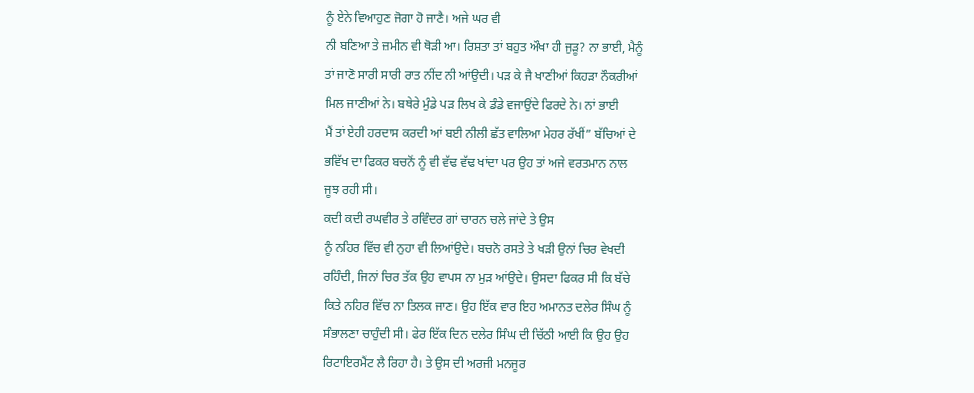ਨੂੰ ਏਨੇ ਵਿਆਹੁਣ ਜੋਗਾ ਹੋ ਜਾਣੈ। ਅਜੇ ਘਰ ਵੀ
ਨੀ ਬਣਿਆ ਤੇ ਜ਼ਮੀਨ ਵੀ ਥੋੜੀ ਆ। ਰਿਸ਼ਤਾ ਤਾਂ ਬਹੁਤ ਔਖਾ ਹੀ ਜੁੜੂ? ਨਾ ਭਾਈ, ਮੈਨੂੰ
ਤਾਂ ਜਾਣੋ ਸਾਰੀ ਸਾਰੀ ਰਾਤ ਨੀਂਦ ਨੀ ਆਂਉਦੀ। ਪੜ ਕੇ ਜੈ ਖਾਣੀਆਂ ਕਿਹੜਾ ਨੌਕਰੀਆਂ
ਮਿਲ ਜਾਣੀਆਂ ਨੇ। ਬਥੇਰੇ ਮੁੰਡੇ ਪੜ ਲਿਖ ਕੇ ਡੰਡੇ ਵਜਾਉਂਦੇ ਫਿਰਦੇ ਨੇ। ਨਾਂ ਭਾਈ
ਮੈਂ ਤਾਂ ਏਹੀ ਹਰਦਾਸ ਕਰਦੀ ਆਂ ਬਈ ਨੀਲੀ ਛੱਤ ਵਾਲਿਆ ਮੇਹਰ ਰੱਖੀਂ” ਬੱਚਿਆਂ ਦੇ
ਭਵਿੱਖ ਦਾ ਫਿਕਰ ਬਚਨੋਂ ਨੂੰ ਵੀ ਵੱਢ ਵੱਢ ਖਾਂਦਾ ਪਰ ਉਹ ਤਾਂ ਅਜੇ ਵਰਤਮਾਨ ਨਾਲ
ਜੂਝ ਰਹੀ ਸੀ।
ਕਦੀ ਕਦੀ ਰਘਵੀਰ ਤੇ ਰਵਿੰਦਰ ਗਾਂ ਚਾਰਨ ਚਲੇ ਜਾਂਦੇ ਤੇ ਉਸ
ਨੂੰ ਨਹਿਰ ਵਿੱਚ ਵੀ ਨੁਹਾ ਵੀ ਲਿਆਂਉਦੇ। ਬਚਨੋ ਰਸਤੇ ਤੇ ਖੜੀ ਉਨਾਂ ਚਿਰ ਵੇਖਦੀ
ਰਹਿੰਦੀ, ਜਿਨਾਂ ਚਿਰ ਤੱਕ ਉਹ ਵਾਪਸ ਨਾ ਮੁੜ ਆਂਉਦੇ। ਉਸਦਾ ਫਿਕਰ ਸੀ ਕਿ ਬੱਚੇ
ਕਿਤੇ ਨਹਿਰ ਵਿੱਚ ਨਾ ਤਿਲਕ ਜਾਣ। ਉਹ ਇੱਕ ਵਾਰ ਇਹ ਅਮਾਨਤ ਦਲੇਰ ਸਿੰਘ ਨੂੰ
ਸੰਭਾਲਣਾ ਚਾਹੁੰਦੀ ਸੀ। ਫੇਰ ਇੱਕ ਦਿਨ ਦਲੇਰ ਸਿੰਘ ਦੀ ਚਿੱਠੀ ਆਈ ਕਿ ਉਹ ਉਹ
ਰਿਟਾਇਰਮੈਂਟ ਲੈ ਰਿਹਾ ਹੈ। ਤੇ ਉਸ ਦੀ ਅਰਜੀ ਮਨਜੂਰ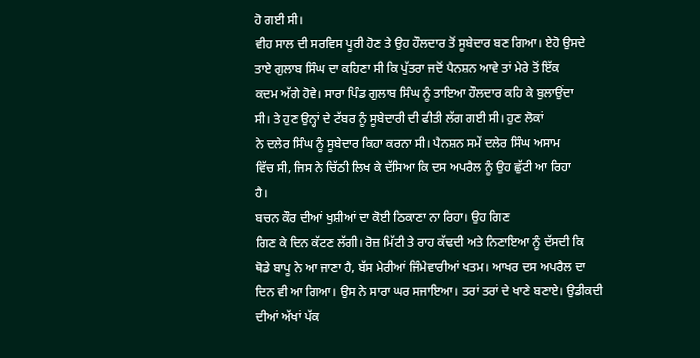ਹੋ ਗਈ ਸੀ।
ਵੀਹ ਸਾਲ ਦੀ ਸਰਵਿਸ ਪੂਰੀ ਹੋਣ ਤੇ ਉਹ ਹੌਲਦਾਰ ਤੋਂ ਸੂਬੇਦਾਰ ਬਣ ਗਿਆ। ਏਹੋ ਉਸਦੇ
ਤਾਏ ਗੁਲਾਬ ਸਿੰਘ ਦਾ ਕਹਿਣਾ ਸੀ ਕਿ ਪੁੱਤਰਾ ਜਦੋਂ ਪੈਨਸ਼ਨ ਆਵੇ ਤਾਂ ਮੇਰੇ ਤੋਂ ਇੱਕ
ਕਦਮ ਅੱਗੇ ਹੋਵੇ। ਸਾਰਾ ਪਿੰਡ ਗੁਲਾਬ ਸਿੰਘ ਨੂੰ ਤਾਇਆ ਹੌਲਦਾਰ ਕਹਿ ਕੇ ਬੁਲਾਉਂਦਾ
ਸੀ। ਤੇ ਹੁਣ ਉਨ੍ਹਾਂ ਦੇ ਟੱਬਰ ਨੂੰ ਸੂਬੇਦਾਰੀ ਦੀ ਫੀਤੀ ਲੱਗ ਗਈ ਸੀ। ਹੁਣ ਲੋਕਾਂ
ਨੇ ਦਲੇਰ ਸਿੰਘ ਨੂੰ ਸੂਬੇਦਾਰ ਕਿਹਾ ਕਰਨਾ ਸੀ। ਪੈਨਸ਼ਨ ਸਮੇਂ ਦਲੇਰ ਸਿੰਘ ਅਸਾਮ
ਵਿੱਚ ਸੀ, ਜਿਸ ਨੇ ਚਿੱਠੀ ਲਿਖ ਕੇ ਦੱਸਿਆ ਕਿ ਦਸ ਅਪਰੈਲ ਨੂੰ ਉਹ ਛੁੱਟੀ ਆ ਰਿਹਾ
ਹੈ।
ਬਚਨ ਕੌਰ ਦੀਆਂ ਖੁਸ਼ੀਆਂ ਦਾ ਕੋਈ ਠਿਕਾਣਾ ਨਾ ਰਿਹਾ। ਉਹ ਗਿਣ
ਗਿਣ ਕੇ ਦਿਨ ਕੱਟਣ ਲੱਗੀ। ਰੋਜ਼ ਮਿੱਟੀ ਤੇ ਰਾਹ ਕੱਢਦੀ ਅਤੇ ਨਿਣਾਇਆ ਨੂੰ ਦੱਸਦੀ ਕਿ
ਥੋਡੇ ਬਾਪੂ ਨੇ ਆ ਜਾਣਾ ਹੈ, ਬੱਸ ਮੇਰੀਆਂ ਜਿੰਮੇਵਾਰੀਆਂ ਖਤਮ। ਆਖਰ ਦਸ ਅਪਰੈਲ ਦਾ
ਦਿਨ ਵੀ ਆ ਗਿਆ। ਉਸ ਨੇ ਸਾਰਾ ਘਰ ਸਜਾਇਆ। ਤਰਾਂ ਤਰਾਂ ਦੇ ਖਾਣੇ ਬਣਾਏ। ਉਡੀਕਦੀ
ਦੀਆਂ ਅੱਖਾਂ ਪੱਕ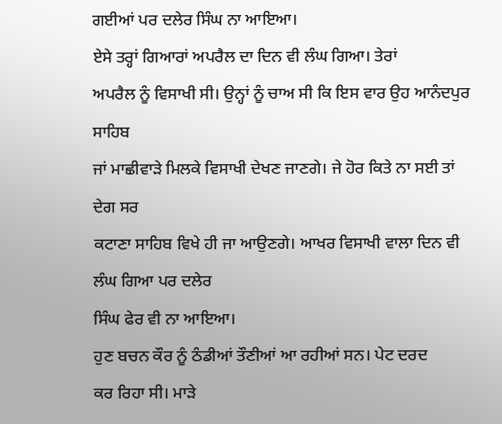ਗਈਆਂ ਪਰ ਦਲੇਰ ਸਿੰਘ ਨਾ ਆਇਆ।
ਏਸੇ ਤਰ੍ਹਾਂ ਗਿਆਰਾਂ ਅਪਰੈਲ ਦਾ ਦਿਨ ਵੀ ਲੰਘ ਗਿਆ। ਤੇਰਾਂ
ਅਪਰੈਲ ਨੂੰ ਵਿਸਾਖੀ ਸੀ। ਉਨ੍ਹਾਂ ਨੂੰ ਚਾਅ ਸੀ ਕਿ ਇਸ ਵਾਰ ਉਹ ਆਨੰਦਪੁਰ ਸਾਹਿਬ
ਜਾਂ ਮਾਛੀਵਾੜੇ ਮਿਲਕੇ ਵਿਸਾਖੀ ਦੇਖਣ ਜਾਣਗੇ। ਜੇ ਹੋਰ ਕਿਤੇ ਨਾ ਸਈ ਤਾਂ ਦੇਗ ਸਰ
ਕਟਾਣਾ ਸਾਹਿਬ ਵਿਖੇ ਹੀ ਜਾ ਆਉਣਗੇ। ਆਖਰ ਵਿਸਾਖੀ ਵਾਲਾ ਦਿਨ ਵੀ ਲੰਘ ਗਿਆ ਪਰ ਦਲੇਰ
ਸਿੰਘ ਫੇਰ ਵੀ ਨਾ ਆਇਆ।
ਹੁਣ ਬਚਨ ਕੌਰ ਨੂੰ ਠੰਡੀਆਂ ਤੌਣੀਆਂ ਆ ਰਹੀਆਂ ਸਨ। ਪੇਟ ਦਰਦ
ਕਰ ਰਿਹਾ ਸੀ। ਮਾੜੇ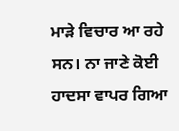ਮਾੜੇ ਵਿਚਾਰ ਆ ਰਹੇ ਸਨ। ਨਾ ਜਾਣੇ ਕੋਈ ਹਾਦਸਾ ਵਾਪਰ ਗਿਆ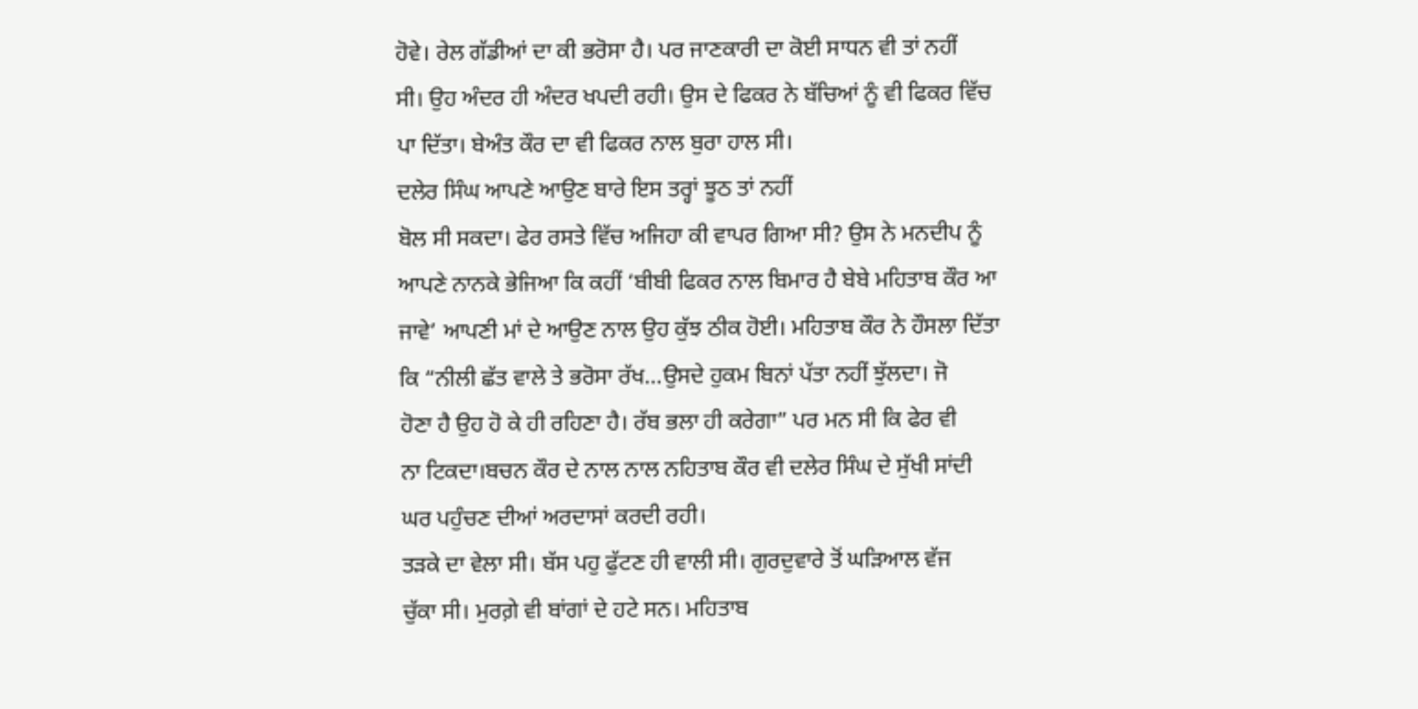ਹੋਵੇ। ਰੇਲ ਗੱਡੀਆਂ ਦਾ ਕੀ ਭਰੋਸਾ ਹੈ। ਪਰ ਜਾਣਕਾਰੀ ਦਾ ਕੋਈ ਸਾਧਨ ਵੀ ਤਾਂ ਨਹੀਂ
ਸੀ। ਉਹ ਅੰਦਰ ਹੀ ਅੰਦਰ ਖਪਦੀ ਰਹੀ। ਉਸ ਦੇ ਫਿਕਰ ਨੇ ਬੱਚਿਆਂ ਨੂੰ ਵੀ ਫਿਕਰ ਵਿੱਚ
ਪਾ ਦਿੱਤਾ। ਬੇਅੰਤ ਕੌਰ ਦਾ ਵੀ ਫਿਕਰ ਨਾਲ ਬੁਰਾ ਹਾਲ ਸੀ।
ਦਲੇਰ ਸਿੰਘ ਆਪਣੇ ਆਉਣ ਬਾਰੇ ਇਸ ਤਰ੍ਹਾਂ ਝੂਠ ਤਾਂ ਨਹੀਂ
ਬੋਲ ਸੀ ਸਕਦਾ। ਫੇਰ ਰਸਤੇ ਵਿੱਚ ਅਜਿਹਾ ਕੀ ਵਾਪਰ ਗਿਆ ਸੀ? ਉਸ ਨੇ ਮਨਦੀਪ ਨੂੰ
ਆਪਣੇ ਨਾਨਕੇ ਭੇਜਿਆ ਕਿ ਕਹੀਂ ‘ਬੀਬੀ ਫਿਕਰ ਨਾਲ ਬਿਮਾਰ ਹੈ ਬੇਬੇ ਮਹਿਤਾਬ ਕੌਰ ਆ
ਜਾਵੇ’ ਆਪਣੀ ਮਾਂ ਦੇ ਆਉਣ ਨਾਲ ਉਹ ਕੁੱਝ ਠੀਕ ਹੋਈ। ਮਹਿਤਾਬ ਕੌਰ ਨੇ ਹੌਸਲਾ ਦਿੱਤਾ
ਕਿ “ਨੀਲੀ ਛੱਤ ਵਾਲੇ ਤੇ ਭਰੋਸਾ ਰੱਖ…ਉਸਦੇ ਹੁਕਮ ਬਿਨਾਂ ਪੱਤਾ ਨਹੀਂ ਝੁੱਲਦਾ। ਜੋ
ਹੋਣਾ ਹੈ ਉਹ ਹੋ ਕੇ ਹੀ ਰਹਿਣਾ ਹੈ। ਰੱਬ ਭਲਾ ਹੀ ਕਰੇਗਾ” ਪਰ ਮਨ ਸੀ ਕਿ ਫੇਰ ਵੀ
ਨਾ ਟਿਕਦਾ।ਬਚਨ ਕੌਰ ਦੇ ਨਾਲ ਨਾਲ ਨਹਿਤਾਬ ਕੌਰ ਵੀ ਦਲੇਰ ਸਿੰਘ ਦੇ ਸੁੱਖੀ ਸਾਂਦੀ
ਘਰ ਪਹੁੰਚਣ ਦੀਆਂ ਅਰਦਾਸਾਂ ਕਰਦੀ ਰਹੀ।
ਤੜਕੇ ਦਾ ਵੇਲਾ ਸੀ। ਬੱਸ ਪਹੁ ਫੁੱਟਣ ਹੀ ਵਾਲੀ ਸੀ। ਗੁਰਦੁਵਾਰੇ ਤੋਂ ਘੜਿਆਲ ਵੱਜ
ਚੁੱਕਾ ਸੀ। ਮੁਰਗ਼ੇ ਵੀ ਬਾਂਗਾਂ ਦੇ ਹਟੇ ਸਨ। ਮਹਿਤਾਬ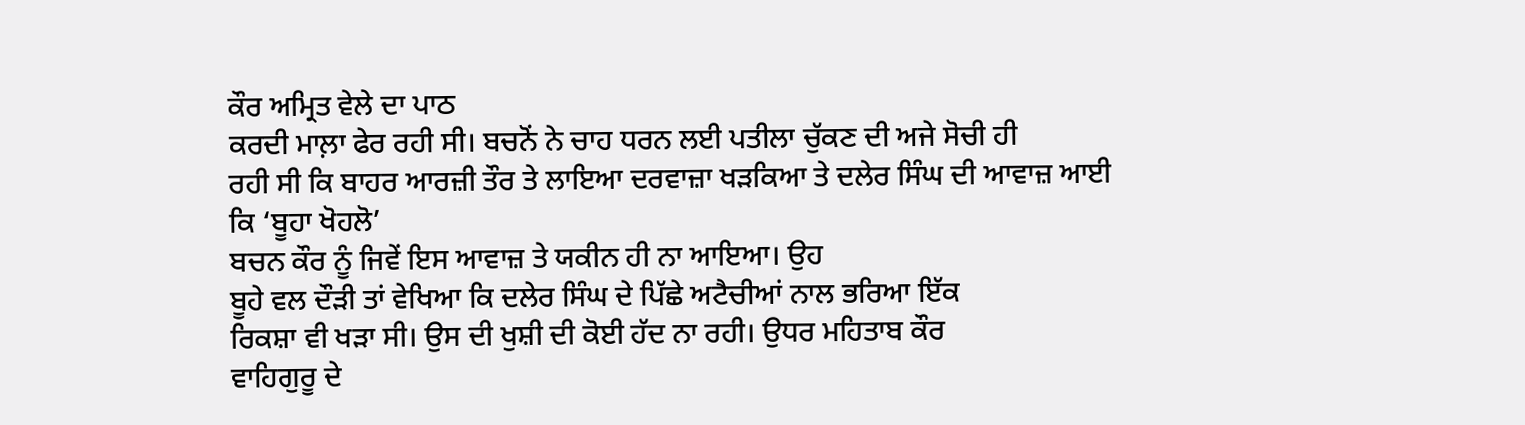ਕੌਰ ਅਮ੍ਰਿਤ ਵੇਲੇ ਦਾ ਪਾਠ
ਕਰਦੀ ਮਾਲ਼ਾ ਫੇਰ ਰਹੀ ਸੀ। ਬਚਨੋਂ ਨੇ ਚਾਹ ਧਰਨ ਲਈ ਪਤੀਲਾ ਚੁੱਕਣ ਦੀ ਅਜੇ ਸੋਚੀ ਹੀ
ਰਹੀ ਸੀ ਕਿ ਬਾਹਰ ਆਰਜ਼ੀ ਤੌਰ ਤੇ ਲਾਇਆ ਦਰਵਾਜ਼ਾ ਖੜਕਿਆ ਤੇ ਦਲੇਰ ਸਿੰਘ ਦੀ ਆਵਾਜ਼ ਆਈ
ਕਿ ‘ਬੂਹਾ ਖੋਹਲੋ’
ਬਚਨ ਕੌਰ ਨੂੰ ਜਿਵੇਂ ਇਸ ਆਵਾਜ਼ ਤੇ ਯਕੀਨ ਹੀ ਨਾ ਆਇਆ। ਉਹ
ਬੂਹੇ ਵਲ ਦੌੜੀ ਤਾਂ ਵੇਖਿਆ ਕਿ ਦਲੇਰ ਸਿੰਘ ਦੇ ਪਿੱਛੇ ਅਟੈਚੀਆਂ ਨਾਲ ਭਰਿਆ ਇੱਕ
ਰਿਕਸ਼ਾ ਵੀ ਖੜਾ ਸੀ। ਉਸ ਦੀ ਖੁਸ਼ੀ ਦੀ ਕੋਈ ਹੱਦ ਨਾ ਰਹੀ। ਉਧਰ ਮਹਿਤਾਬ ਕੌਰ
ਵਾਹਿਗੁਰੂ ਦੇ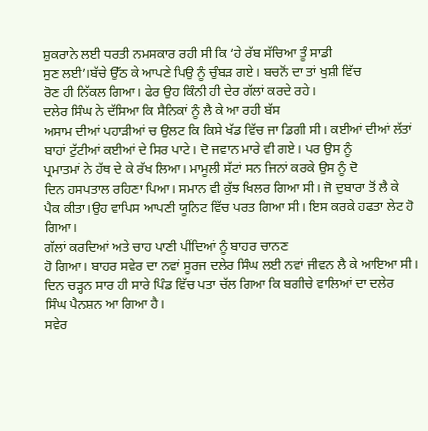ਸ਼ੁਕਰਾਨੇ ਲਈ ਧਰਤੀ ਨਮਸਕਾਰ ਰਹੀ ਸੀ ਕਿ ‘ਹੇ ਰੱਬ ਸੱਚਿਆ ਤੂੰ ਸਾਡੀ
ਸੁਣ ਲਈ’।ਬੱਚੇ ਉੱਠ ਕੇ ਆਪਣੇ ਪਿਉ ਨੂੰ ਚੁੰਬੜ ਗਏ। ਬਚਨੋਂ ਦਾ ਤਾਂ ਖੁਸ਼ੀ ਵਿੱਚ
ਰੋਣ ਹੀ ਨਿੱਕਲ ਗਿਆ। ਫੇਰ ਉਹ ਕਿੰਨੀ ਹੀ ਦੇਰ ਗੱਲਾਂ ਕਰਦੇ ਰਹੇ।
ਦਲੇਰ ਸਿੰਘ ਨੇ ਦੱਸਿਆ ਕਿ ਸੈਨਿਕਾਂ ਨੂੰ ਲੈ ਕੇ ਆ ਰਹੀ ਬੱਸ
ਅਸਾਮ ਦੀਆਂ ਪਹਾੜੀਆਂ ਚ ਉਲਟ ਕਿ ਕਿਸੇ ਖੱਡ ਵਿੱਚ ਜਾ ਡਿਗੀ ਸੀ। ਕਈਆਂ ਦੀਆਂ ਲੱਤਾਂ
ਬਾਹਾਂ ਟੁੱਟੀਆਂ ਕਈਆਂ ਦੇ ਸਿਰ ਪਾਟੇ। ਦੋ ਜਵਾਨ ਮਾਰੇ ਵੀ ਗਏ। ਪਰ ਉਸ ਨੂੰ
ਪ੍ਰਮਾਤਮਾਂ ਨੇ ਹੱਥ ਦੇ ਕੇ ਰੱਖ ਲਿਆ। ਮਾਮੂਲੀ ਸੱਟਾਂ ਸਨ ਜਿਨਾਂ ਕਰਕੇ ਉਸ ਨੂੰ ਦੋ
ਦਿਨ ਹਸਪਤਾਲ ਰਹਿਣਾ ਪਿਆ। ਸਮਾਨ ਵੀ ਕੁੱਝ ਖਿਲਰ ਗਿਆ ਸੀ। ਜੋ ਦੁਬਾਰਾ ਤੋਂ ਲੈ ਕੇ
ਪੈਕ ਕੀਤਾ।ਉਹ ਵਾਪਿਸ ਆਪਣੀ ਯੂਨਿਟ ਵਿੱਚ ਪਰਤ ਗਿਆ ਸੀ। ਇਸ ਕਰਕੇ ਹਫਤਾ ਲੇਟ ਹੋ
ਗਿਆ।
ਗੱਲਾਂ ਕਰਦਿਆਂ ਅਤੇ ਚਾਹ ਪਾਣੀ ਪੀਂਦਿਆਂ ਨੂੰ ਬਾਹਰ ਚਾਨਣ
ਹੋ ਗਿਆ। ਬਾਹਰ ਸਵੇਰ ਦਾ ਨਵਾਂ ਸੂਰਜ ਦਲੇਰ ਸਿੰਘ ਲਈ ਨਵਾਂ ਜੀਵਨ ਲੈ ਕੇ ਆਇਆ ਸੀ।
ਦਿਨ ਚੜ੍ਹਨ ਸਾਰ ਹੀ ਸਾਰੇ ਪਿੰਡ ਵਿੱਚ ਪਤਾ ਚੱਲ ਗਿਆ ਕਿ ਬਗੀਚੇ ਵਾਲਿਆਂ ਦਾ ਦਲੇਰ
ਸਿੰਘ ਪੈਨਸ਼ਨ ਆ ਗਿਆ ਹੈ।
ਸਵੇਰ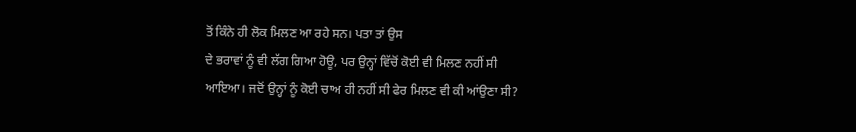ਤੋਂ ਕਿੰਨੇ ਹੀ ਲੋਕ ਮਿਲਣ ਆ ਰਹੇ ਸਨ। ਪਤਾ ਤਾਂ ਉਸ
ਦੇ ਭਰਾਵਾਂ ਨੂੰ ਵੀ ਲੱਗ ਗਿਆ ਹੋਊ, ਪਰ ਉਨ੍ਹਾਂ ਵਿੱਚੋਂ ਕੋਈ ਵੀ ਮਿਲਣ ਨਹੀਂ ਸੀ
ਆਇਆ। ਜਦੋਂ ਉਨ੍ਹਾਂ ਨੂੰ ਕੋਈ ਚਾਅ ਹੀ ਨਹੀਂ ਸੀ ਫੇਰ ਮਿਲਣ ਵੀ ਕੀ ਆਂਉਣਾ ਸੀ?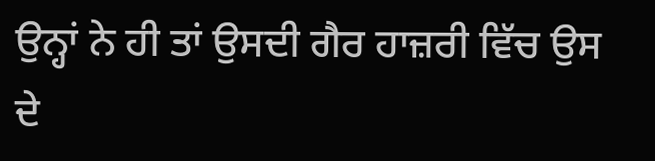ਉਨ੍ਹਾਂ ਨੇ ਹੀ ਤਾਂ ਉਸਦੀ ਗੈਰ ਹਾਜ਼ਰੀ ਵਿੱਚ ਉਸ ਦੇ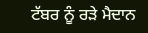ਟੱਬਰ ਨੂੰ ਰੜੇ ਮੈਦਾਨ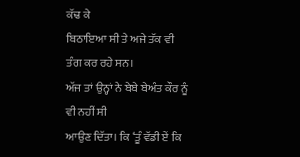ਕੱਢ ਕੇ
ਬਿਠਾਇਆ ਸੀ ਤੇ ਅਜੇ ਤੱਕ ਵੀ ਤੰਗ ਕਰ ਰਹੇ ਸਨ।
ਅੱਜ ਤਾਂ ਉਨ੍ਹਾਂ ਨੇ ਬੇਬੇ ਬੇਅੰਤ ਕੌਰ ਨੂੰ ਵੀ ਨਹੀਂ ਸੀ
ਆਉਣ ਦਿੱਤਾ। ਕਿ ‘ਤੂੰ ਵੱਡੀ ਏਂ ਕਿ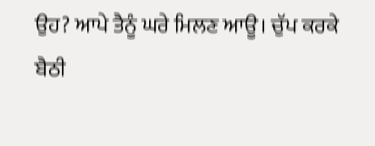ਉਹ? ਆਪੇ ਤੈਨੂੰ ਘਰੇ ਮਿਲਣ ਆਊ। ਚੁੱਪ ਕਰਕੇ
ਬੈਠੀ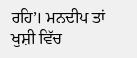ਰਹਿ’। ਮਨਦੀਪ ਤਾਂ ਖੁਸ਼ੀ ਵਿੱਚ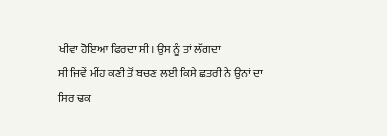ਖੀਵਾ ਹੋਇਆ ਫਿਰਦਾ ਸੀ। ਉਸ ਨੂੰ ਤਾਂ ਲੱਗਦਾ
ਸੀ ਜਿਵੇਂ ਮੀਂਹ ਕਣੀ ਤੋਂ ਬਚਣ ਲਈ ਕਿਸੇ ਛਤਰੀ ਨੇ ਉਨਾਂ ਦਾ ਸਿਰ ਢਕ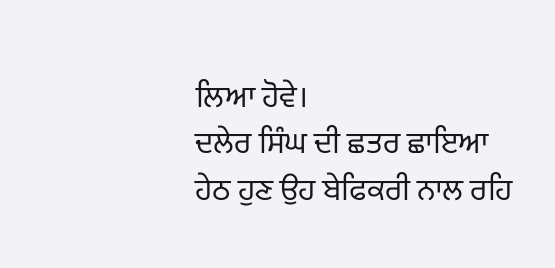ਲਿਆ ਹੋਵੇ।
ਦਲੇਰ ਸਿੰਘ ਦੀ ਛਤਰ ਛਾਇਆ ਹੇਠ ਹੁਣ ਉਹ ਬੇਫਿਕਰੀ ਨਾਲ ਰਹਿ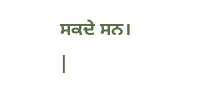ਸਕਦੇ ਸਨ।
|